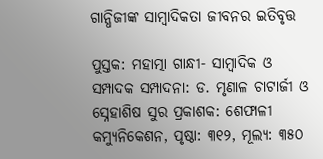ଗାନ୍ଧିଜୀଙ୍କ ସାମ୍ବାଦିକତା ଜୀବନର ଇତିବୃତ୍ତ

ପୁସ୍ତକ: ମହାତ୍ମା ଗାନ୍ଧୀ- ସାମ୍ବାଦିକ ଓ ସମ୍ପାଦକ ସମ୍ପାଦନା: ଡ. ମୃଣାଳ ଚାଟାର୍ଜୀ ଓ ସ୍ନେହାଶିଷ ସୁର ପ୍ରକାଶକ: ଶେଫାଳୀ କମ୍ୟୁନିକେଶନ, ପୃଷ୍ଠା: ୩୧୨, ମୂଲ୍ୟ: ୩୫୦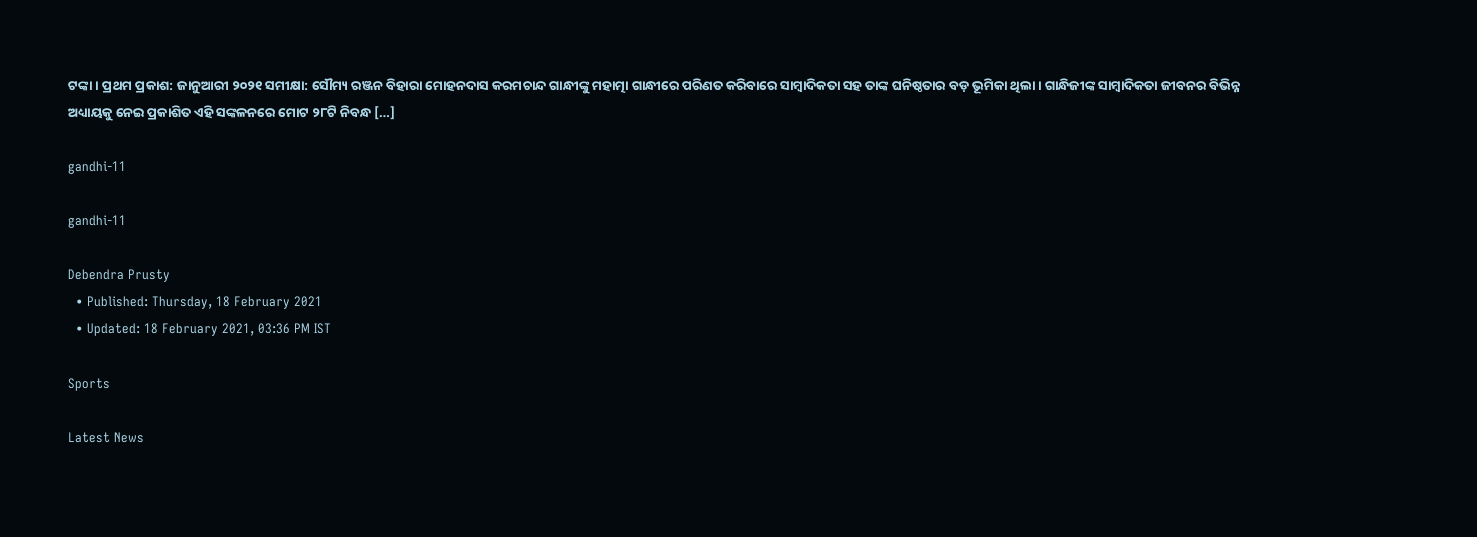ଟଙ୍କା। ପ୍ରଥମ ପ୍ରକାଶ: ଜାନୁଆରୀ ୨୦୨୧ ସମୀକ୍ଷା: ସୌମ୍ୟ ରଞ୍ଜନ ବିହାରା ମୋହନଦାସ କରମଚାନ୍ଦ ଗାନ୍ଧୀଙ୍କୁ ମହାତ୍ମା ଗାନ୍ଧୀରେ ପରିଣତ କରିବାରେ ସାମ୍ବାଦିକତା ସହ ତାଙ୍କ ଘନିଷ୍ଠତାର ବଡ଼ ଭୂମିକା ଥିଲା। ଗାନ୍ଧିଜୀଙ୍କ ସାମ୍ବାଦିକତା ଜୀବନର ବିଭିନ୍ନ ଅଧ୍ୟାୟକୁ ନେଇ ପ୍ରକାଶିତ ଏହି ସଙ୍କଳନରେ ମୋଟ ୨୮ଟି ନିବନ୍ଧ […]

gandhi-11

gandhi-11

Debendra Prusty
  • Published: Thursday, 18 February 2021
  • Updated: 18 February 2021, 03:36 PM IST

Sports

Latest News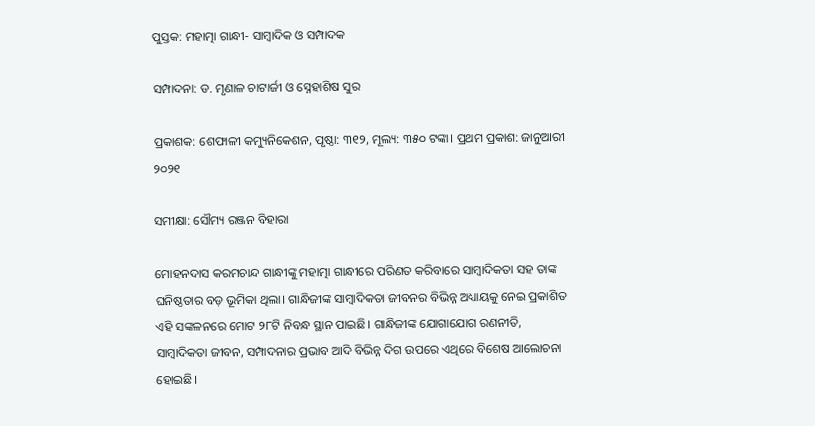ପୁସ୍ତକ: ମହାତ୍ମା ଗାନ୍ଧୀ- ସାମ୍ବାଦିକ ଓ ସମ୍ପାଦକ

ସମ୍ପାଦନା: ଡ. ମୃଣାଳ ଚାଟାର୍ଜୀ ଓ ସ୍ନେହାଶିଷ ସୁର

ପ୍ରକାଶକ: ଶେଫାଳୀ କମ୍ୟୁନିକେଶନ, ପୃଷ୍ଠା: ୩୧୨, ମୂଲ୍ୟ: ୩୫୦ ଟଙ୍କା। ପ୍ରଥମ ପ୍ରକାଶ: ଜାନୁଆରୀ ୨୦୨୧

ସମୀକ୍ଷା: ସୌମ୍ୟ ରଞ୍ଜନ ବିହାରା

ମୋହନଦାସ କରମଚାନ୍ଦ ଗାନ୍ଧୀଙ୍କୁ ମହାତ୍ମା ଗାନ୍ଧୀରେ ପରିଣତ କରିବାରେ ସାମ୍ବାଦିକତା ସହ ତାଙ୍କ ଘନିଷ୍ଠତାର ବଡ଼ ଭୂମିକା ଥିଲା। ଗାନ୍ଧିଜୀଙ୍କ ସାମ୍ବାଦିକତା ଜୀବନର ବିଭିନ୍ନ ଅଧ୍ୟାୟକୁ ନେଇ ପ୍ରକାଶିତ ଏହି ସଙ୍କଳନରେ ମୋଟ ୨୮ଟି ନିବନ୍ଧ ସ୍ଥାନ ପାଇଛି। ଗାନ୍ଧିଜୀଙ୍କ ଯୋଗାଯୋଗ ରଣନୀତି, ସାମ୍ବାଦିକତା ଜୀବନ, ସମ୍ପାଦନାର ପ୍ରଭାବ ଆଦି ବିଭିନ୍ନ ଦିଗ ଉପରେ ଏଥିରେ ବିଶେଷ ଆଲୋଚନା ହୋଇଛି।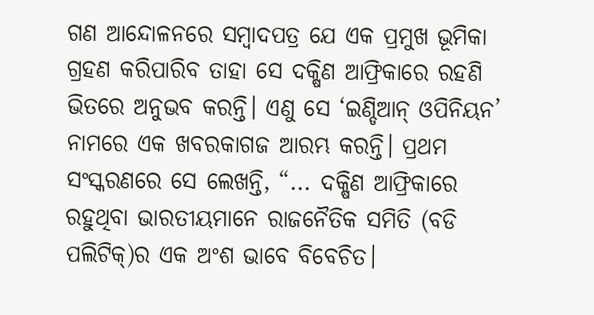ଗଣ ଆନ୍ଦୋଳନରେ ସମ୍ବାଦପତ୍ର ଯେ ଏକ ପ୍ରମୁଖ ଭୂମିକା ଗ୍ରହଣ କରିପାରିବ ତାହା ସେ ଦକ୍ଷିଣ ଆଫ୍ରିକାରେ ରହଣି ଭିତରେ ଅନୁଭବ କରନ୍ତି। ଏଣୁ ସେ ‘ଇଣ୍ଡିଆନ୍‍ ଓପିନିୟନ’ ନାମରେ ଏକ ଖବରକାଗଜ ଆରମ୍ଭ କରନ୍ତି। ପ୍ରଥମ ସଂସ୍କରଣରେ ସେ ଲେଖନ୍ତି, “... ଦକ୍ଷିଣ ଆଫ୍ରିକାରେ ରହୁଥିବା ଭାରତୀୟମାନେ ରାଜନୈତିକ ସମିତି (ବଡି ପଲିଟିକ୍‍)ର ଏକ ଅଂଶ ଭାବେ ବିବେଚିତ।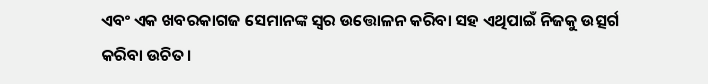ଏବଂ ଏକ ଖବରକାଗଜ ସେମାନଙ୍କ ସ୍ୱର ଉତ୍ତୋଳନ କରିବା ସହ ଏଥିପାଇଁ ନିଜକୁ ଉତ୍ସର୍ଗ କରିବା ଉଚିତ।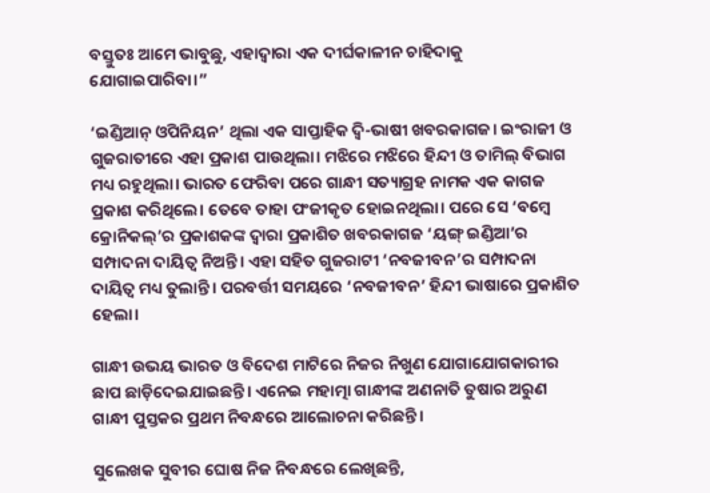ବସ୍ତୁତଃ ଆମେ ଭାବୁଛୁ, ଏହାଦ୍ୱାରା ଏକ ଦୀର୍ଘକାଳୀନ ଚାହିଦାକୁ ଯୋଗାଇପାରିବା।”

‘ଇଣ୍ଡିଆନ୍‍ ଓପିନିୟନ’ ଥିଲା ଏକ ସାପ୍ତାହିକ ଦ୍ୱି-ଭାଷୀ ଖବରକାଗଜ। ଇଂରାଜୀ ଓ ଗୁଜରାତୀରେ ଏହା ପ୍ରକାଶ ପାଉଥିଲା। ମଝିରେ ମଝିରେ ହିନ୍ଦୀ ଓ ତାମିଲ୍‍ ବିଭାଗ ମଧ୍ୟ ରହୁଥିଲା। ଭାରତ ଫେରିବା ପରେ ଗାନ୍ଧୀ ସତ୍ୟାଗ୍ରହ ନାମକ ଏକ କାଗଜ ପ୍ରକାଶ କରିଥିଲେ। ତେବେ ତାହା ପଂଜୀକୃତ ହୋଇନଥିଲା। ପରେ ସେ ‘ବମ୍ବେ କ୍ରୋନିକଲ୍‍’ର ପ୍ରକାଶକଙ୍କ ଦ୍ୱାରା ପ୍ରକାଶିତ ଖବରକାଗଜ ‘ୟଙ୍ଗ୍‍ ଇଣ୍ଡିଆ’ର ସମ୍ପାଦନା ଦାୟିତ୍ୱ ନିଅନ୍ତି। ଏହା ସହିତ ଗୁଜରାଟୀ ‘ନବଜୀବନ’ର ସମ୍ପାଦନା ଦାୟିତ୍ୱ ମଧ୍ୟ ତୁଲାନ୍ତି। ପରବର୍ତ୍ତୀ ସମୟରେ ‘ନବଜୀବନ’ ହିନ୍ଦୀ ଭାଷାରେ ପ୍ରକାଶିତ ହେଲା।

ଗାନ୍ଧୀ ଉଭୟ ଭାରତ ଓ ବିଦେଶ ମାଟିରେ ନିଜର ନିଖୁଣ ଯୋଗାଯୋଗକାରୀର ଛାପ ଛାଡ଼ିଦେଇଯାଇଛନ୍ତି। ଏନେଇ ମହାତ୍ମା ଗାନ୍ଧୀଙ୍କ ଅଣନାତି ତୁଷାର ଅରୁଣ ଗାନ୍ଧୀ ପୁସ୍ତକର ପ୍ରଥମ ନିବନ୍ଧରେ ଆଲୋଚନା କରିଛନ୍ତି।

ସୁଲେଖକ ସୁବୀର ଘୋଷ ନିଜ ନିବନ୍ଧରେ ଲେଖିଛନ୍ତି,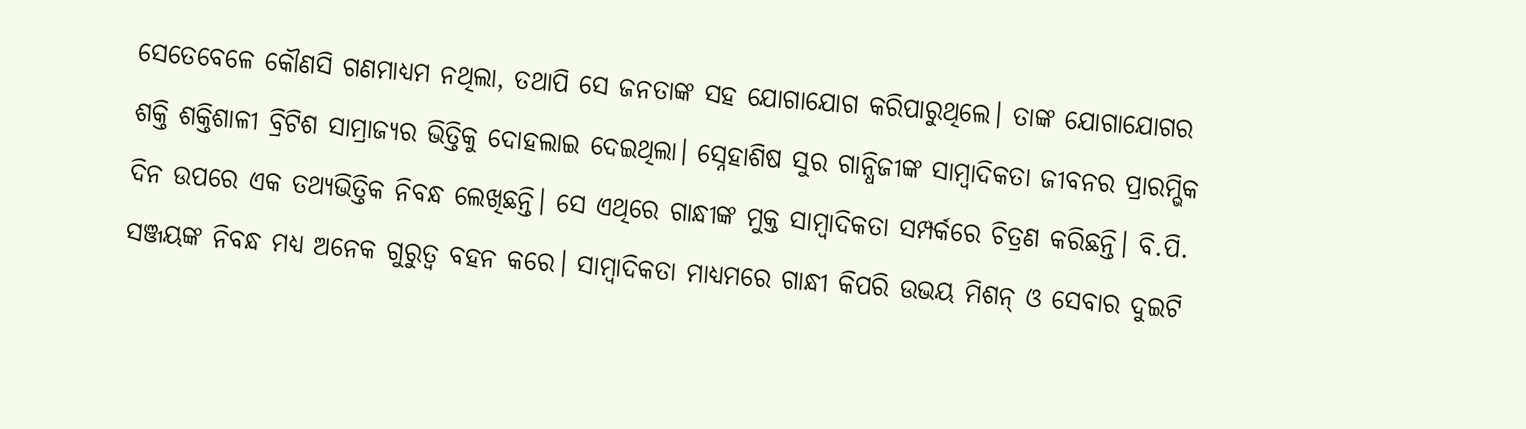ସେତେବେଳେ କୌଣସି ଗଣମାଧ୍ୟମ ନଥିଲା, ତଥାପି ସେ ଜନତାଙ୍କ ସହ ଯୋଗାଯୋଗ କରିପାରୁଥିଲେ। ତାଙ୍କ ଯୋଗାଯୋଗର ଶକ୍ତି ଶକ୍ତିଶାଳୀ ବ୍ରିଟିଶ ସାମ୍ରାଜ୍ୟର ଭିତ୍ତିକୁ ଦୋହଲାଇ ଦେଇଥିଲା। ସ୍ନେହାଶିଷ ସୁର ଗାନ୍ଧିଜୀଙ୍କ ସାମ୍ବାଦିକତା ଜୀବନର ପ୍ରାରମ୍ଭିକ ଦିନ ଉପରେ ଏକ ତଥ୍ୟଭିତ୍ତିକ ନିବନ୍ଧ ଲେଖିଛନ୍ତି। ସେ ଏଥିରେ ଗାନ୍ଧୀଙ୍କ ମୁକ୍ତ ସାମ୍ବାଦିକତା ସମ୍ପର୍କରେ ଚିତ୍ରଣ କରିଛନ୍ତି। ବି.ପି. ସଞ୍ଜୟଙ୍କ ନିବନ୍ଧ ମଧ୍ୟ ଅନେକ ଗୁରୁତ୍ୱ ବହନ କରେ। ସାମ୍ବାଦିକତା ମାଧ୍ୟମରେ ଗାନ୍ଧୀ କିପରି ଉଭୟ ମିଶନ୍‍ ଓ ସେବାର ଦୁଇଟି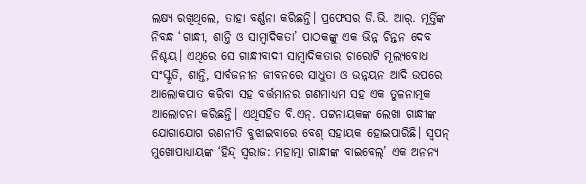ଲକ୍ଷ୍ୟ ରଖିଥିଲେ, ତାହା ବର୍ଣ୍ଣନା କରିଛନ୍ତି। ପ୍ରଫେସର ଡି.ଭି. ଆର୍‍. ମୂର୍ତ୍ତିଙ୍କ ନିବନ୍ଧ ‘ଗାନ୍ଧୀ, ଶାନ୍ତି ଓ ସାମ୍ବାଦିକତା’ ପାଠକଙ୍କୁ ଏକ ଭିନ୍ନ ଚିନ୍ତନ ଦେବ ନିଶ୍ଚୟ। ଏଥିରେ ସେ ଗାନ୍ଧୀବାଦୀ ସାମ୍ବାଦିକତାର ଚାରୋଟି ମୂଲ୍ୟବୋଧ ସଂସ୍କୃତି, ଶାନ୍ତି, ସାର୍ବଜନୀନ ଜୀବନରେ ସାଧୁତା ଓ ଉନ୍ନୟନ ଆଦି ଉପରେ ଆଲୋକପାତ କରିବା ସହ ବର୍ତ୍ତମାନର ଗଣମାଧ୍ୟମ ସହ ଏକ ତୁଳନାତ୍ମକ ଆଲୋଚନା କରିଛନ୍ତି। ଏଥିସହିତ ବି.ଏନ୍‍. ପଟ୍ଟନାୟକଙ୍କ ଲେଖା ଗାନ୍ଧୀଙ୍କ ଯୋଗାଯୋଗ ରଣନୀତି ବୁଝାଇବାରେ ବେଶ୍‍ ସହାୟକ ହୋଇପାରିଛି। ସ୍ୱପନ୍‍ ମୁଖୋପାଧ୍ୟାୟଙ୍କ ‘ହିନ୍ଦ୍‍ ସ୍ୱରାଜ: ମହାତ୍ମା ଗାନ୍ଧୀଙ୍କ ବାଇବେଲ୍‍’ ଏକ ଅନନ୍ୟ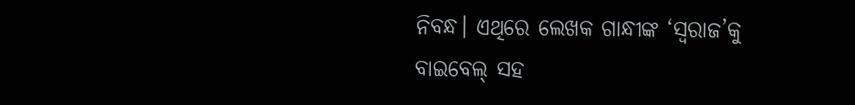ନିବନ୍ଧ। ଏଥିରେ ଲେଖକ ଗାନ୍ଧୀଙ୍କ ‘ସ୍ୱରାଜ’କୁ ବାଇବେଲ୍‍ ସହ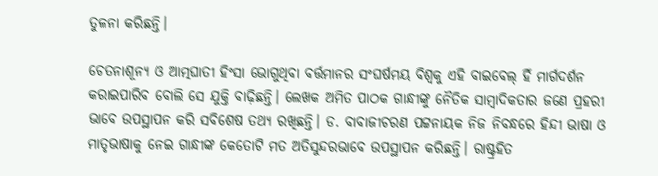ତୁଳନା କରିଛନ୍ତି।

ଚେତନାଶୂନ୍ୟ ଓ ଆତ୍ମଘାତୀ ହିଂସା ଭୋଗୁଥିବା ବର୍ତ୍ତମାନର ସଂଘର୍ଷମୟ ବିଶ୍ୱକୁ ଏହି ବାଇବେଲ୍‍ ହିଁ ମାର୍ଗଦର୍ଶନ କରାଇପାରିବ ବୋଲି ସେ ଯୁକ୍ତି ବାଢ଼ିଛନ୍ତି। ଲେଖକ ଅମିତ ପାଠକ ଗାନ୍ଧୀଙ୍କୁ ନୈତିକ ସାମ୍ବାଦିକତାର ଜଣେ ପ୍ରହରୀ ଭାବେ ଉପସ୍ଥାପନ କରି ସବିଶେଷ ତଥ୍ୟ ରଖିଛନ୍ତି। ଡ. ବାବାଜୀଚରଣ ପଟ୍ଟନାୟକ ନିଜ ନିବନ୍ଧରେ ହିନ୍ଦୀ ଭାଷା ଓ ମାତୃଭାଷାକୁ ନେଇ ଗାନ୍ଧୀଙ୍କ କେତୋଟି ମତ ଅତିସୁନ୍ଦରଭାବେ ଉପସ୍ଥାପନ କରିଛନ୍ତି। ରାଷ୍ଟ୍ରହିତ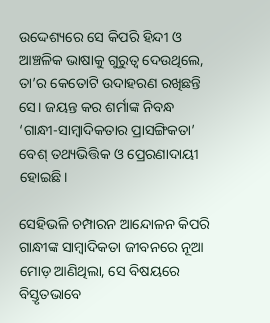ଉଦ୍ଦେଶ୍ୟରେ ସେ କିପରି ହିନ୍ଦୀ ଓ ଆଞ୍ଚଳିକ ଭାଷାକୁ ଗୁରୁତ୍ୱ ଦେଉଥିଲେ, ତା’ର କେତୋଟି ଉଦାହରଣ ରଖିଛନ୍ତି ସେ। ଜୟନ୍ତ କର ଶର୍ମାଙ୍କ ନିବନ୍ଧ ‘ଗାନ୍ଧୀ-ସାମ୍ବାଦିକତାର ପ୍ରାସଙ୍ଗିକତା’ ବେଶ୍‍ ତଥ୍ୟଭିତ୍ତିକ ଓ ପ୍ରେରଣାଦାୟୀ ହୋଇଛି।

ସେହିଭଳି ଚମ୍ପାରନ ଆନ୍ଦୋଳନ କିପରି ଗାନ୍ଧୀଙ୍କ ସାମ୍ବାଦିକତା ଜୀବନରେ ନୂଆ ମୋଡ଼ ଆଣିଥିଲା, ସେ ବିଷୟରେ ବିସ୍ତୃତଭାବେ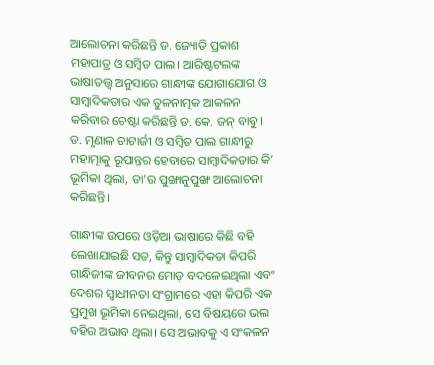ଆଲୋଚନା କରିଛନ୍ତି ଡ. ଜ୍ୟୋତି ପ୍ରକାଶ ମହାପାତ୍ର ଓ ସମ୍ବିତ ପାଲ। ଆରିଷ୍ଟଟଲଙ୍କ ଭାଷାତତ୍ତ୍ୱ ଅନୁସାରେ ଗାନ୍ଧୀଙ୍କ ଯୋଗାଯୋଗ ଓ ସାମ୍ବାଦିକତାର ଏକ ତୁଳନାତ୍ମକ ଆକଳନ କରିବାର ଚେଷ୍ଟା କରିଛନ୍ତି ଡ. କେ. ଜନ୍‍ ବାବୁ। ଡ. ମୃଣାଳ ଚାଟାର୍ଜୀ ଓ ସମ୍ବିତ ପାଲ ଗାନ୍ଧୀରୁ ମହାତ୍ମାକୁ ରୂପାନ୍ତର ହେବାରେ ସାମ୍ବାଦିକତାର କି’ ଭୂମିକା ଥିଲା, ତା’ର ପୁଙ୍ଖାନୁପୁଙ୍ଖ ଆଲୋଚନା କରିଛନ୍ତି।

ଗାନ୍ଧୀଙ୍କ ଉପରେ ଓଡ଼ିଆ ଭାଷାରେ କିଛି ବହି ଲେଖାଯାଇଛି ସତ, କିନ୍ତୁ ସାମ୍ବାଦିକତା କିପରି ଗାନ୍ଧିଜୀଙ୍କ ଜୀବନର ମୋଡ଼ ବଦଳେଇଥିଲା ଏବଂ ଦେଶର ସ୍ୱାଧୀନତା ସଂଗ୍ରାମରେ ଏହା କିପରି ଏକ ପ୍ରମୁଖ ଭୂମିକା ନେଇଥିଲା, ସେ ବିଷୟରେ ଭଲ ବହିର ଅଭାବ ଥିଲା। ସେ ଅଭାବକୁ ଏ ସଂକଳନ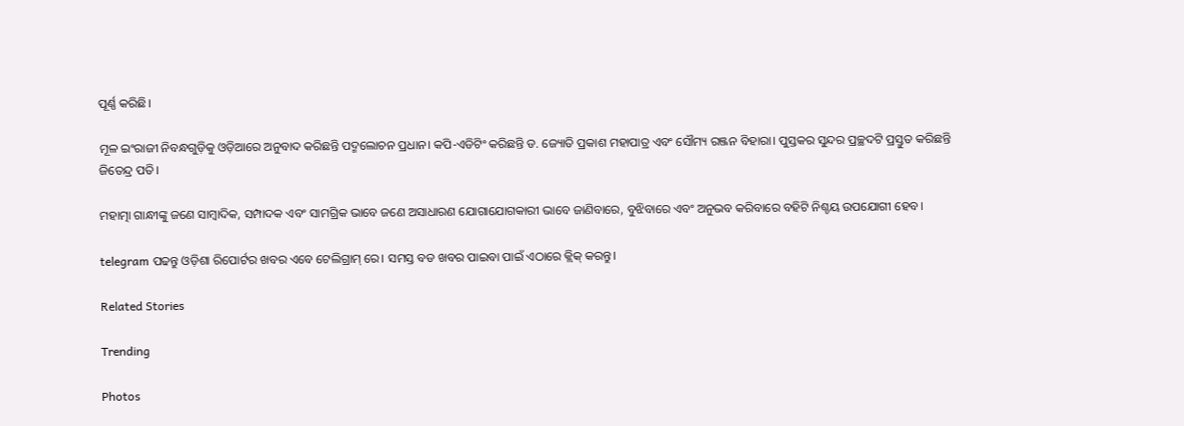ପୂର୍ଣ୍ଣ କରିଛି।

ମୂଳ ଇଂରାଜୀ ନିବନ୍ଧଗୁଡ଼ିକୁ ଓଡ଼ିଆରେ ଅନୁବାଦ କରିଛନ୍ତି ପଦ୍ମଲୋଚନ ପ୍ରଧାନ। କପି-ଏଡିଟିଂ କରିଛନ୍ତି ଡ. ଜ୍ୟୋତି ପ୍ରକାଶ ମହାପାତ୍ର ଏବଂ ସୌମ୍ୟ ରଞ୍ଜନ ବିହାରା। ପୁସ୍ତକର ସୁନ୍ଦର ପ୍ରଚ୍ଛଦଟି ପ୍ରସ୍ତୁତ କରିଛନ୍ତି ଜିତେନ୍ଦ୍ର ପତି।

ମହାତ୍ମା ଗାନ୍ଧୀଙ୍କୁ ଜଣେ ସାମ୍ବାଦିକ, ସମ୍ପାଦକ ଏବଂ ସାମଗ୍ରିକ ଭାବେ ଜଣେ ଅସାଧାରଣ ଯୋଗାଯୋଗକାରୀ ଭାବେ ଜାଣିବାରେ, ବୁଝିବାରେ ଏବଂ ଅନୁଭବ କରିବାରେ ବହିଟି ନିଶ୍ଚୟ ଉପଯୋଗୀ ହେବ।

telegram ପଢନ୍ତୁ ଓଡ଼ିଶା ରିପୋର୍ଟର ଖବର ଏବେ ଟେଲିଗ୍ରାମ୍ ରେ। ସମସ୍ତ ବଡ ଖବର ପାଇବା ପାଇଁ ଏଠାରେ କ୍ଲିକ୍ କରନ୍ତୁ।

Related Stories

Trending

Photos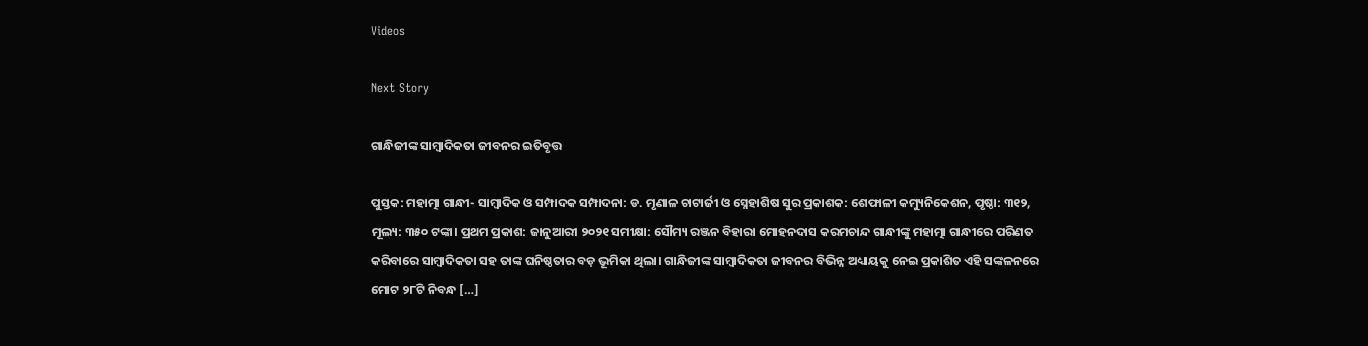Videos

Next Story

ଗାନ୍ଧିଜୀଙ୍କ ସାମ୍ବାଦିକତା ଜୀବନର ଇତିବୃତ୍ତ

ପୁସ୍ତକ: ମହାତ୍ମା ଗାନ୍ଧୀ- ସାମ୍ବାଦିକ ଓ ସମ୍ପାଦକ ସମ୍ପାଦନା: ଡ. ମୃଣାଳ ଚାଟାର୍ଜୀ ଓ ସ୍ନେହାଶିଷ ସୁର ପ୍ରକାଶକ: ଶେଫାଳୀ କମ୍ୟୁନିକେଶନ, ପୃଷ୍ଠା: ୩୧୨, ମୂଲ୍ୟ: ୩୫୦ ଟଙ୍କା। ପ୍ରଥମ ପ୍ରକାଶ: ଜାନୁଆରୀ ୨୦୨୧ ସମୀକ୍ଷା: ସୌମ୍ୟ ରଞ୍ଜନ ବିହାରା ମୋହନଦାସ କରମଚାନ୍ଦ ଗାନ୍ଧୀଙ୍କୁ ମହାତ୍ମା ଗାନ୍ଧୀରେ ପରିଣତ କରିବାରେ ସାମ୍ବାଦିକତା ସହ ତାଙ୍କ ଘନିଷ୍ଠତାର ବଡ଼ ଭୂମିକା ଥିଲା। ଗାନ୍ଧିଜୀଙ୍କ ସାମ୍ବାଦିକତା ଜୀବନର ବିଭିନ୍ନ ଅଧ୍ୟାୟକୁ ନେଇ ପ୍ରକାଶିତ ଏହି ସଙ୍କଳନରେ ମୋଟ ୨୮ଟି ନିବନ୍ଧ […]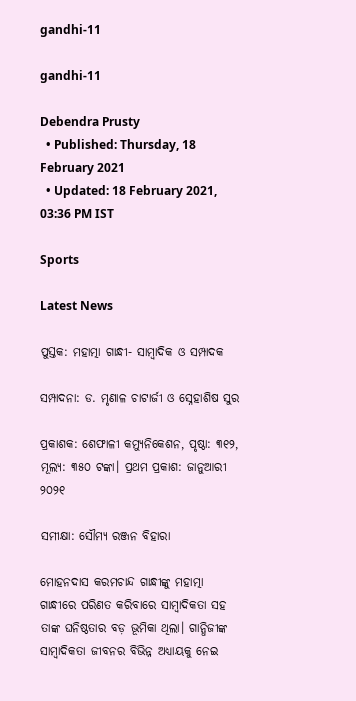gandhi-11

gandhi-11

Debendra Prusty
  • Published: Thursday, 18 February 2021
  • Updated: 18 February 2021, 03:36 PM IST

Sports

Latest News

ପୁସ୍ତକ: ମହାତ୍ମା ଗାନ୍ଧୀ- ସାମ୍ବାଦିକ ଓ ସମ୍ପାଦକ

ସମ୍ପାଦନା: ଡ. ମୃଣାଳ ଚାଟାର୍ଜୀ ଓ ସ୍ନେହାଶିଷ ସୁର

ପ୍ରକାଶକ: ଶେଫାଳୀ କମ୍ୟୁନିକେଶନ, ପୃଷ୍ଠା: ୩୧୨, ମୂଲ୍ୟ: ୩୫୦ ଟଙ୍କା। ପ୍ରଥମ ପ୍ରକାଶ: ଜାନୁଆରୀ ୨୦୨୧

ସମୀକ୍ଷା: ସୌମ୍ୟ ରଞ୍ଜନ ବିହାରା

ମୋହନଦାସ କରମଚାନ୍ଦ ଗାନ୍ଧୀଙ୍କୁ ମହାତ୍ମା ଗାନ୍ଧୀରେ ପରିଣତ କରିବାରେ ସାମ୍ବାଦିକତା ସହ ତାଙ୍କ ଘନିଷ୍ଠତାର ବଡ଼ ଭୂମିକା ଥିଲା। ଗାନ୍ଧିଜୀଙ୍କ ସାମ୍ବାଦିକତା ଜୀବନର ବିଭିନ୍ନ ଅଧ୍ୟାୟକୁ ନେଇ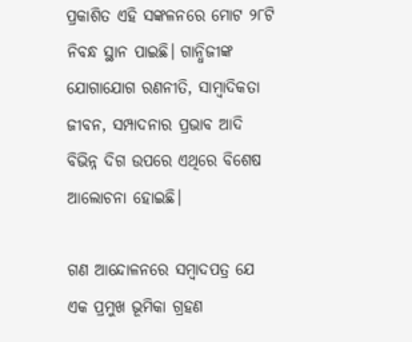ପ୍ରକାଶିତ ଏହି ସଙ୍କଳନରେ ମୋଟ ୨୮ଟି ନିବନ୍ଧ ସ୍ଥାନ ପାଇଛି। ଗାନ୍ଧିଜୀଙ୍କ ଯୋଗାଯୋଗ ରଣନୀତି, ସାମ୍ବାଦିକତା ଜୀବନ, ସମ୍ପାଦନାର ପ୍ରଭାବ ଆଦି ବିଭିନ୍ନ ଦିଗ ଉପରେ ଏଥିରେ ବିଶେଷ ଆଲୋଚନା ହୋଇଛି।

ଗଣ ଆନ୍ଦୋଳନରେ ସମ୍ବାଦପତ୍ର ଯେ ଏକ ପ୍ରମୁଖ ଭୂମିକା ଗ୍ରହଣ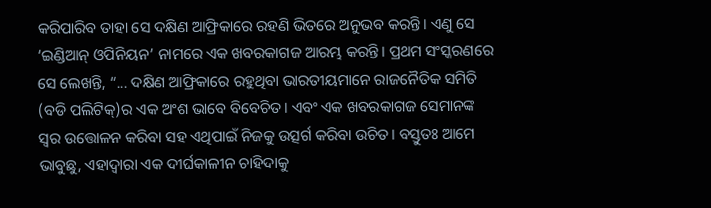କରିପାରିବ ତାହା ସେ ଦକ୍ଷିଣ ଆଫ୍ରିକାରେ ରହଣି ଭିତରେ ଅନୁଭବ କରନ୍ତି। ଏଣୁ ସେ ‘ଇଣ୍ଡିଆନ୍‍ ଓପିନିୟନ’ ନାମରେ ଏକ ଖବରକାଗଜ ଆରମ୍ଭ କରନ୍ତି। ପ୍ରଥମ ସଂସ୍କରଣରେ ସେ ଲେଖନ୍ତି, “... ଦକ୍ଷିଣ ଆଫ୍ରିକାରେ ରହୁଥିବା ଭାରତୀୟମାନେ ରାଜନୈତିକ ସମିତି (ବଡି ପଲିଟିକ୍‍)ର ଏକ ଅଂଶ ଭାବେ ବିବେଚିତ। ଏବଂ ଏକ ଖବରକାଗଜ ସେମାନଙ୍କ ସ୍ୱର ଉତ୍ତୋଳନ କରିବା ସହ ଏଥିପାଇଁ ନିଜକୁ ଉତ୍ସର୍ଗ କରିବା ଉଚିତ। ବସ୍ତୁତଃ ଆମେ ଭାବୁଛୁ, ଏହାଦ୍ୱାରା ଏକ ଦୀର୍ଘକାଳୀନ ଚାହିଦାକୁ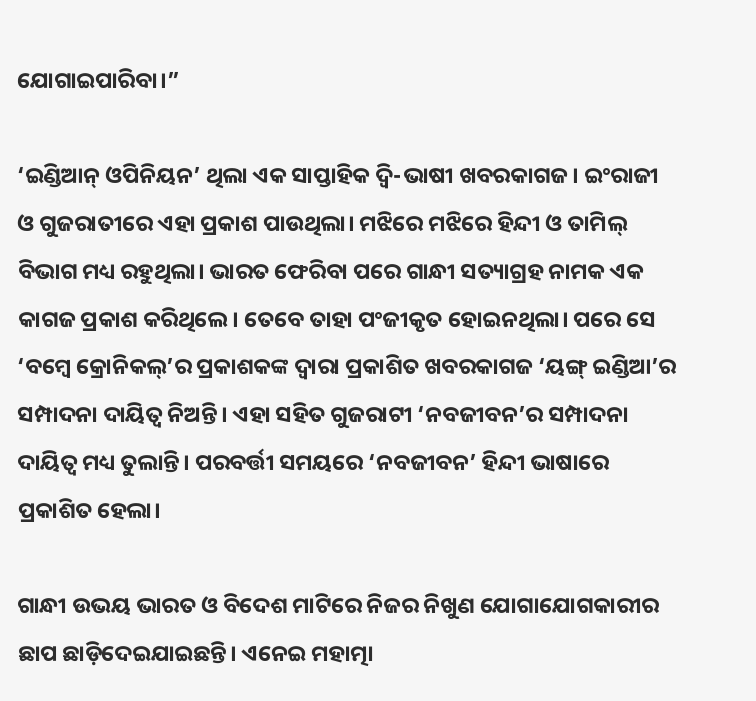ଯୋଗାଇପାରିବା।”

‘ଇଣ୍ଡିଆନ୍‍ ଓପିନିୟନ’ ଥିଲା ଏକ ସାପ୍ତାହିକ ଦ୍ୱି-ଭାଷୀ ଖବରକାଗଜ। ଇଂରାଜୀ ଓ ଗୁଜରାତୀରେ ଏହା ପ୍ରକାଶ ପାଉଥିଲା। ମଝିରେ ମଝିରେ ହିନ୍ଦୀ ଓ ତାମିଲ୍‍ ବିଭାଗ ମଧ୍ୟ ରହୁଥିଲା। ଭାରତ ଫେରିବା ପରେ ଗାନ୍ଧୀ ସତ୍ୟାଗ୍ରହ ନାମକ ଏକ କାଗଜ ପ୍ରକାଶ କରିଥିଲେ। ତେବେ ତାହା ପଂଜୀକୃତ ହୋଇନଥିଲା। ପରେ ସେ ‘ବମ୍ବେ କ୍ରୋନିକଲ୍‍’ର ପ୍ରକାଶକଙ୍କ ଦ୍ୱାରା ପ୍ରକାଶିତ ଖବରକାଗଜ ‘ୟଙ୍ଗ୍‍ ଇଣ୍ଡିଆ’ର ସମ୍ପାଦନା ଦାୟିତ୍ୱ ନିଅନ୍ତି। ଏହା ସହିତ ଗୁଜରାଟୀ ‘ନବଜୀବନ’ର ସମ୍ପାଦନା ଦାୟିତ୍ୱ ମଧ୍ୟ ତୁଲାନ୍ତି। ପରବର୍ତ୍ତୀ ସମୟରେ ‘ନବଜୀବନ’ ହିନ୍ଦୀ ଭାଷାରେ ପ୍ରକାଶିତ ହେଲା।

ଗାନ୍ଧୀ ଉଭୟ ଭାରତ ଓ ବିଦେଶ ମାଟିରେ ନିଜର ନିଖୁଣ ଯୋଗାଯୋଗକାରୀର ଛାପ ଛାଡ଼ିଦେଇଯାଇଛନ୍ତି। ଏନେଇ ମହାତ୍ମା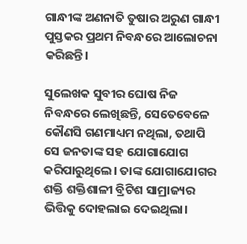ଗାନ୍ଧୀଙ୍କ ଅଣନାତି ତୁଷାର ଅରୁଣ ଗାନ୍ଧୀ ପୁସ୍ତକର ପ୍ରଥମ ନିବନ୍ଧରେ ଆଲୋଚନା କରିଛନ୍ତି।

ସୁଲେଖକ ସୁବୀର ଘୋଷ ନିଜ ନିବନ୍ଧରେ ଲେଖିଛନ୍ତି, ସେତେବେଳେ କୌଣସି ଗଣମାଧ୍ୟମ ନଥିଲା, ତଥାପି ସେ ଜନତାଙ୍କ ସହ ଯୋଗାଯୋଗ କରିପାରୁଥିଲେ। ତାଙ୍କ ଯୋଗାଯୋଗର ଶକ୍ତି ଶକ୍ତିଶାଳୀ ବ୍ରିଟିଶ ସାମ୍ରାଜ୍ୟର ଭିତ୍ତିକୁ ଦୋହଲାଇ ଦେଇଥିଲା।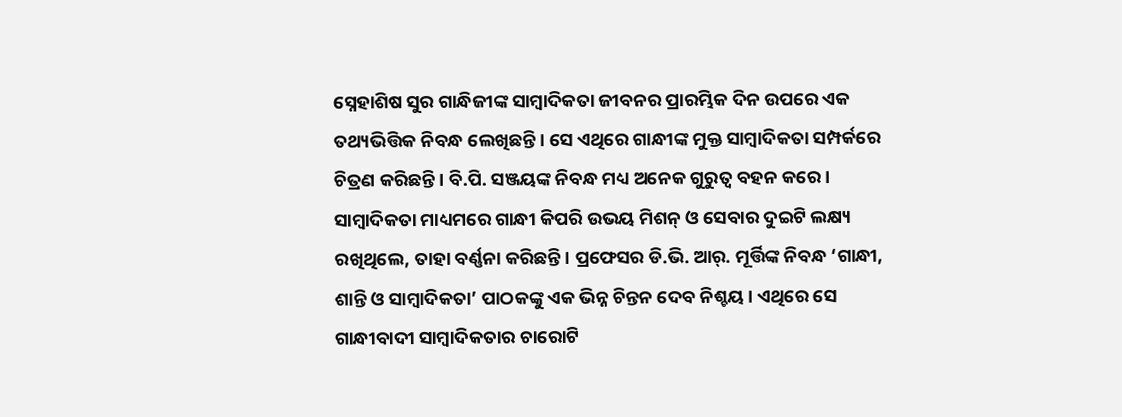ସ୍ନେହାଶିଷ ସୁର ଗାନ୍ଧିଜୀଙ୍କ ସାମ୍ବାଦିକତା ଜୀବନର ପ୍ରାରମ୍ଭିକ ଦିନ ଉପରେ ଏକ ତଥ୍ୟଭିତ୍ତିକ ନିବନ୍ଧ ଲେଖିଛନ୍ତି। ସେ ଏଥିରେ ଗାନ୍ଧୀଙ୍କ ମୁକ୍ତ ସାମ୍ବାଦିକତା ସମ୍ପର୍କରେ ଚିତ୍ରଣ କରିଛନ୍ତି। ବି.ପି. ସଞ୍ଜୟଙ୍କ ନିବନ୍ଧ ମଧ୍ୟ ଅନେକ ଗୁରୁତ୍ୱ ବହନ କରେ। ସାମ୍ବାଦିକତା ମାଧ୍ୟମରେ ଗାନ୍ଧୀ କିପରି ଉଭୟ ମିଶନ୍‍ ଓ ସେବାର ଦୁଇଟି ଲକ୍ଷ୍ୟ ରଖିଥିଲେ, ତାହା ବର୍ଣ୍ଣନା କରିଛନ୍ତି। ପ୍ରଫେସର ଡି.ଭି. ଆର୍‍. ମୂର୍ତ୍ତିଙ୍କ ନିବନ୍ଧ ‘ଗାନ୍ଧୀ, ଶାନ୍ତି ଓ ସାମ୍ବାଦିକତା’ ପାଠକଙ୍କୁ ଏକ ଭିନ୍ନ ଚିନ୍ତନ ଦେବ ନିଶ୍ଚୟ। ଏଥିରେ ସେ ଗାନ୍ଧୀବାଦୀ ସାମ୍ବାଦିକତାର ଚାରୋଟି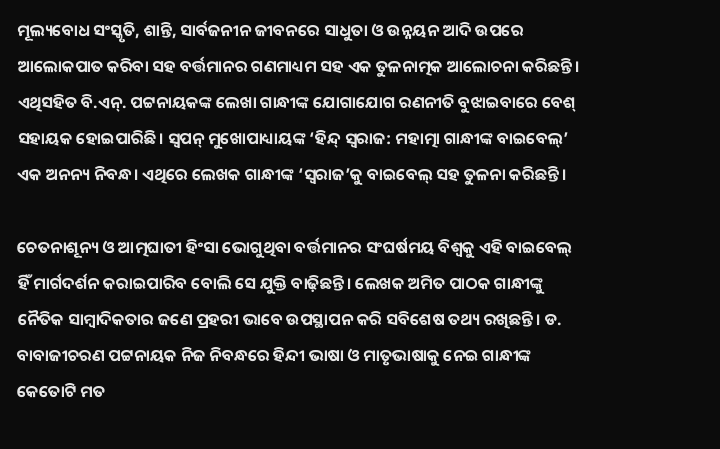ମୂଲ୍ୟବୋଧ ସଂସ୍କୃତି, ଶାନ୍ତି, ସାର୍ବଜନୀନ ଜୀବନରେ ସାଧୁତା ଓ ଉନ୍ନୟନ ଆଦି ଉପରେ ଆଲୋକପାତ କରିବା ସହ ବର୍ତ୍ତମାନର ଗଣମାଧ୍ୟମ ସହ ଏକ ତୁଳନାତ୍ମକ ଆଲୋଚନା କରିଛନ୍ତି। ଏଥିସହିତ ବି.ଏନ୍‍. ପଟ୍ଟନାୟକଙ୍କ ଲେଖା ଗାନ୍ଧୀଙ୍କ ଯୋଗାଯୋଗ ରଣନୀତି ବୁଝାଇବାରେ ବେଶ୍‍ ସହାୟକ ହୋଇପାରିଛି। ସ୍ୱପନ୍‍ ମୁଖୋପାଧ୍ୟାୟଙ୍କ ‘ହିନ୍ଦ୍‍ ସ୍ୱରାଜ: ମହାତ୍ମା ଗାନ୍ଧୀଙ୍କ ବାଇବେଲ୍‍’ ଏକ ଅନନ୍ୟ ନିବନ୍ଧ। ଏଥିରେ ଲେଖକ ଗାନ୍ଧୀଙ୍କ ‘ସ୍ୱରାଜ’କୁ ବାଇବେଲ୍‍ ସହ ତୁଳନା କରିଛନ୍ତି।

ଚେତନାଶୂନ୍ୟ ଓ ଆତ୍ମଘାତୀ ହିଂସା ଭୋଗୁଥିବା ବର୍ତ୍ତମାନର ସଂଘର୍ଷମୟ ବିଶ୍ୱକୁ ଏହି ବାଇବେଲ୍‍ ହିଁ ମାର୍ଗଦର୍ଶନ କରାଇପାରିବ ବୋଲି ସେ ଯୁକ୍ତି ବାଢ଼ିଛନ୍ତି। ଲେଖକ ଅମିତ ପାଠକ ଗାନ୍ଧୀଙ୍କୁ ନୈତିକ ସାମ୍ବାଦିକତାର ଜଣେ ପ୍ରହରୀ ଭାବେ ଉପସ୍ଥାପନ କରି ସବିଶେଷ ତଥ୍ୟ ରଖିଛନ୍ତି। ଡ. ବାବାଜୀଚରଣ ପଟ୍ଟନାୟକ ନିଜ ନିବନ୍ଧରେ ହିନ୍ଦୀ ଭାଷା ଓ ମାତୃଭାଷାକୁ ନେଇ ଗାନ୍ଧୀଙ୍କ କେତୋଟି ମତ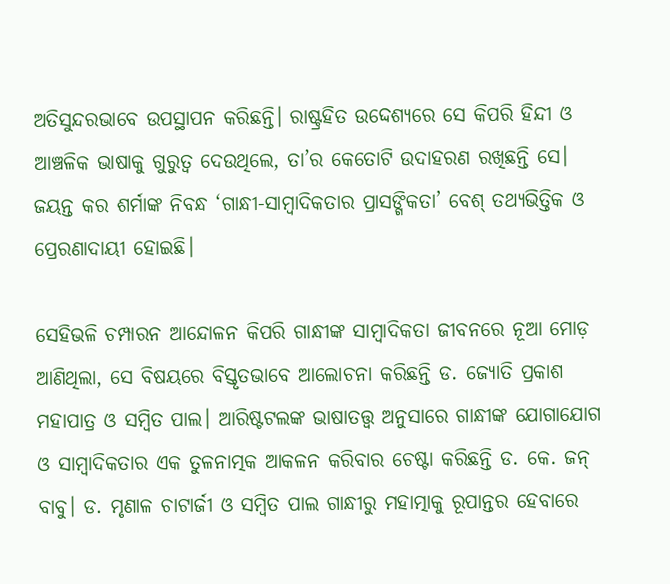ଅତିସୁନ୍ଦରଭାବେ ଉପସ୍ଥାପନ କରିଛନ୍ତି। ରାଷ୍ଟ୍ରହିତ ଉଦ୍ଦେଶ୍ୟରେ ସେ କିପରି ହିନ୍ଦୀ ଓ ଆଞ୍ଚଳିକ ଭାଷାକୁ ଗୁରୁତ୍ୱ ଦେଉଥିଲେ, ତା’ର କେତୋଟି ଉଦାହରଣ ରଖିଛନ୍ତି ସେ। ଜୟନ୍ତ କର ଶର୍ମାଙ୍କ ନିବନ୍ଧ ‘ଗାନ୍ଧୀ-ସାମ୍ବାଦିକତାର ପ୍ରାସଙ୍ଗିକତା’ ବେଶ୍‍ ତଥ୍ୟଭିତ୍ତିକ ଓ ପ୍ରେରଣାଦାୟୀ ହୋଇଛି।

ସେହିଭଳି ଚମ୍ପାରନ ଆନ୍ଦୋଳନ କିପରି ଗାନ୍ଧୀଙ୍କ ସାମ୍ବାଦିକତା ଜୀବନରେ ନୂଆ ମୋଡ଼ ଆଣିଥିଲା, ସେ ବିଷୟରେ ବିସ୍ତୃତଭାବେ ଆଲୋଚନା କରିଛନ୍ତି ଡ. ଜ୍ୟୋତି ପ୍ରକାଶ ମହାପାତ୍ର ଓ ସମ୍ବିତ ପାଲ। ଆରିଷ୍ଟଟଲଙ୍କ ଭାଷାତତ୍ତ୍ୱ ଅନୁସାରେ ଗାନ୍ଧୀଙ୍କ ଯୋଗାଯୋଗ ଓ ସାମ୍ବାଦିକତାର ଏକ ତୁଳନାତ୍ମକ ଆକଳନ କରିବାର ଚେଷ୍ଟା କରିଛନ୍ତି ଡ. କେ. ଜନ୍‍ ବାବୁ। ଡ. ମୃଣାଳ ଚାଟାର୍ଜୀ ଓ ସମ୍ବିତ ପାଲ ଗାନ୍ଧୀରୁ ମହାତ୍ମାକୁ ରୂପାନ୍ତର ହେବାରେ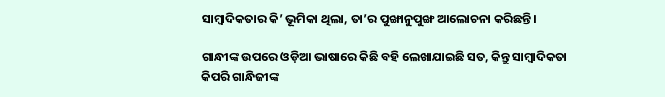ସାମ୍ବାଦିକତାର କି’ ଭୂମିକା ଥିଲା, ତା’ର ପୁଙ୍ଖାନୁପୁଙ୍ଖ ଆଲୋଚନା କରିଛନ୍ତି।

ଗାନ୍ଧୀଙ୍କ ଉପରେ ଓଡ଼ିଆ ଭାଷାରେ କିଛି ବହି ଲେଖାଯାଇଛି ସତ, କିନ୍ତୁ ସାମ୍ବାଦିକତା କିପରି ଗାନ୍ଧିଜୀଙ୍କ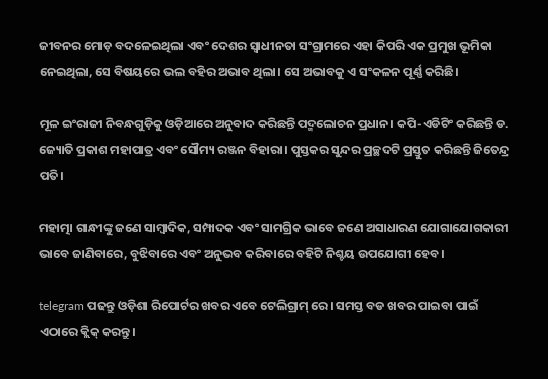ଜୀବନର ମୋଡ଼ ବଦଳେଇଥିଲା ଏବଂ ଦେଶର ସ୍ୱାଧୀନତା ସଂଗ୍ରାମରେ ଏହା କିପରି ଏକ ପ୍ରମୁଖ ଭୂମିକା ନେଇଥିଲା, ସେ ବିଷୟରେ ଭଲ ବହିର ଅଭାବ ଥିଲା। ସେ ଅଭାବକୁ ଏ ସଂକଳନ ପୂର୍ଣ୍ଣ କରିଛି।

ମୂଳ ଇଂରାଜୀ ନିବନ୍ଧଗୁଡ଼ିକୁ ଓଡ଼ିଆରେ ଅନୁବାଦ କରିଛନ୍ତି ପଦ୍ମଲୋଚନ ପ୍ରଧାନ। କପି-ଏଡିଟିଂ କରିଛନ୍ତି ଡ. ଜ୍ୟୋତି ପ୍ରକାଶ ମହାପାତ୍ର ଏବଂ ସୌମ୍ୟ ରଞ୍ଜନ ବିହାରା। ପୁସ୍ତକର ସୁନ୍ଦର ପ୍ରଚ୍ଛଦଟି ପ୍ରସ୍ତୁତ କରିଛନ୍ତି ଜିତେନ୍ଦ୍ର ପତି।

ମହାତ୍ମା ଗାନ୍ଧୀଙ୍କୁ ଜଣେ ସାମ୍ବାଦିକ, ସମ୍ପାଦକ ଏବଂ ସାମଗ୍ରିକ ଭାବେ ଜଣେ ଅସାଧାରଣ ଯୋଗାଯୋଗକାରୀ ଭାବେ ଜାଣିବାରେ, ବୁଝିବାରେ ଏବଂ ଅନୁଭବ କରିବାରେ ବହିଟି ନିଶ୍ଚୟ ଉପଯୋଗୀ ହେବ।

telegram ପଢନ୍ତୁ ଓଡ଼ିଶା ରିପୋର୍ଟର ଖବର ଏବେ ଟେଲିଗ୍ରାମ୍ ରେ। ସମସ୍ତ ବଡ ଖବର ପାଇବା ପାଇଁ ଏଠାରେ କ୍ଲିକ୍ କରନ୍ତୁ।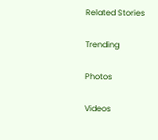Related Stories

Trending

Photos

Videos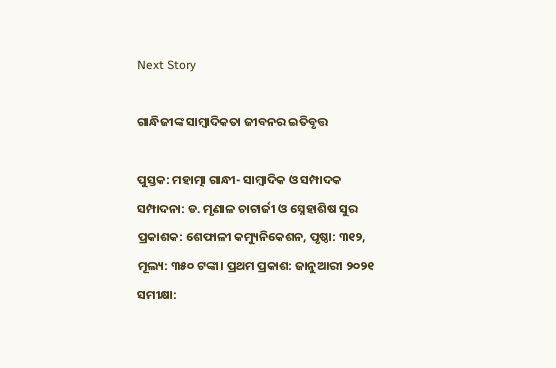Next Story

ଗାନ୍ଧିଜୀଙ୍କ ସାମ୍ବାଦିକତା ଜୀବନର ଇତିବୃତ୍ତ

ପୁସ୍ତକ: ମହାତ୍ମା ଗାନ୍ଧୀ- ସାମ୍ବାଦିକ ଓ ସମ୍ପାଦକ ସମ୍ପାଦନା: ଡ. ମୃଣାଳ ଚାଟାର୍ଜୀ ଓ ସ୍ନେହାଶିଷ ସୁର ପ୍ରକାଶକ: ଶେଫାଳୀ କମ୍ୟୁନିକେଶନ, ପୃଷ୍ଠା: ୩୧୨, ମୂଲ୍ୟ: ୩୫୦ ଟଙ୍କା। ପ୍ରଥମ ପ୍ରକାଶ: ଜାନୁଆରୀ ୨୦୨୧ ସମୀକ୍ଷା: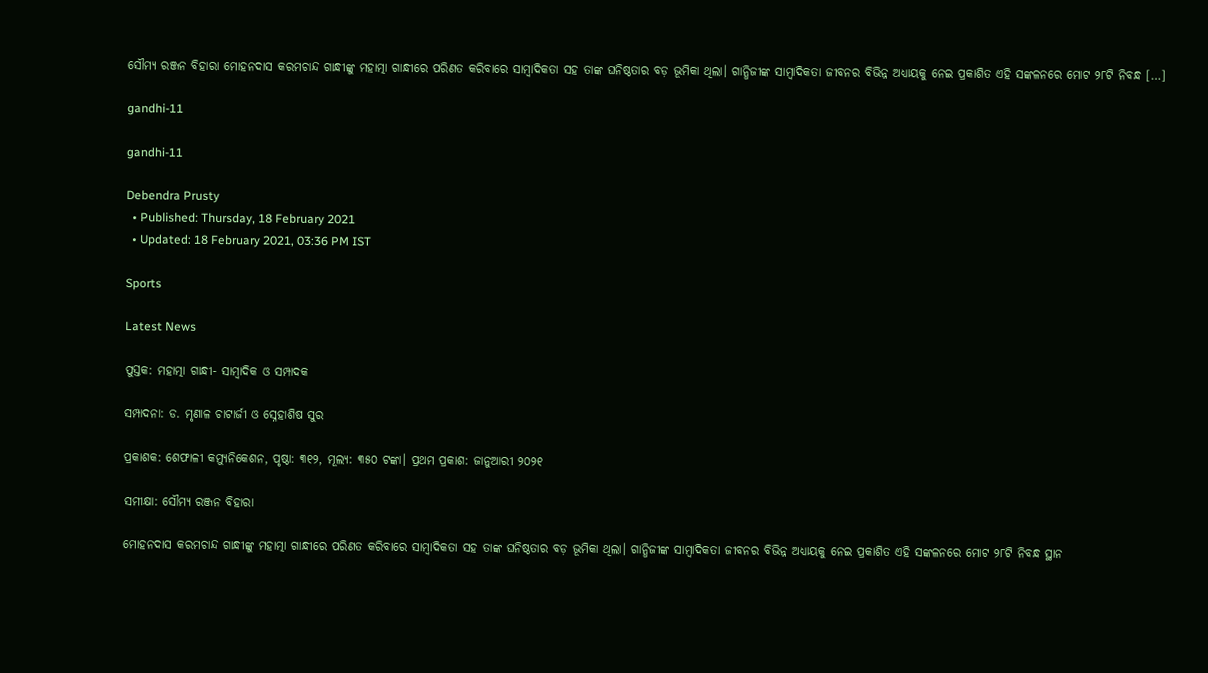ସୌମ୍ୟ ରଞ୍ଜନ ବିହାରା ମୋହନଦାସ କରମଚାନ୍ଦ ଗାନ୍ଧୀଙ୍କୁ ମହାତ୍ମା ଗାନ୍ଧୀରେ ପରିଣତ କରିବାରେ ସାମ୍ବାଦିକତା ସହ ତାଙ୍କ ଘନିଷ୍ଠତାର ବଡ଼ ଭୂମିକା ଥିଲା। ଗାନ୍ଧିଜୀଙ୍କ ସାମ୍ବାଦିକତା ଜୀବନର ବିଭିନ୍ନ ଅଧ୍ୟାୟକୁ ନେଇ ପ୍ରକାଶିତ ଏହି ସଙ୍କଳନରେ ମୋଟ ୨୮ଟି ନିବନ୍ଧ […]

gandhi-11

gandhi-11

Debendra Prusty
  • Published: Thursday, 18 February 2021
  • Updated: 18 February 2021, 03:36 PM IST

Sports

Latest News

ପୁସ୍ତକ: ମହାତ୍ମା ଗାନ୍ଧୀ- ସାମ୍ବାଦିକ ଓ ସମ୍ପାଦକ

ସମ୍ପାଦନା: ଡ. ମୃଣାଳ ଚାଟାର୍ଜୀ ଓ ସ୍ନେହାଶିଷ ସୁର

ପ୍ରକାଶକ: ଶେଫାଳୀ କମ୍ୟୁନିକେଶନ, ପୃଷ୍ଠା: ୩୧୨, ମୂଲ୍ୟ: ୩୫୦ ଟଙ୍କା। ପ୍ରଥମ ପ୍ରକାଶ: ଜାନୁଆରୀ ୨୦୨୧

ସମୀକ୍ଷା: ସୌମ୍ୟ ରଞ୍ଜନ ବିହାରା

ମୋହନଦାସ କରମଚାନ୍ଦ ଗାନ୍ଧୀଙ୍କୁ ମହାତ୍ମା ଗାନ୍ଧୀରେ ପରିଣତ କରିବାରେ ସାମ୍ବାଦିକତା ସହ ତାଙ୍କ ଘନିଷ୍ଠତାର ବଡ଼ ଭୂମିକା ଥିଲା। ଗାନ୍ଧିଜୀଙ୍କ ସାମ୍ବାଦିକତା ଜୀବନର ବିଭିନ୍ନ ଅଧ୍ୟାୟକୁ ନେଇ ପ୍ରକାଶିତ ଏହି ସଙ୍କଳନରେ ମୋଟ ୨୮ଟି ନିବନ୍ଧ ସ୍ଥାନ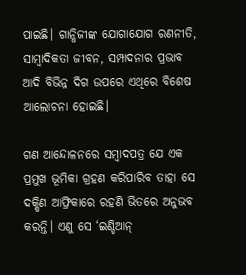ପାଇଛି। ଗାନ୍ଧିଜୀଙ୍କ ଯୋଗାଯୋଗ ରଣନୀତି, ସାମ୍ବାଦିକତା ଜୀବନ, ସମ୍ପାଦନାର ପ୍ରଭାବ ଆଦି ବିଭିନ୍ନ ଦିଗ ଉପରେ ଏଥିରେ ବିଶେଷ ଆଲୋଚନା ହୋଇଛି।

ଗଣ ଆନ୍ଦୋଳନରେ ସମ୍ବାଦପତ୍ର ଯେ ଏକ ପ୍ରମୁଖ ଭୂମିକା ଗ୍ରହଣ କରିପାରିବ ତାହା ସେ ଦକ୍ଷିଣ ଆଫ୍ରିକାରେ ରହଣି ଭିତରେ ଅନୁଭବ କରନ୍ତି। ଏଣୁ ସେ ‘ଇଣ୍ଡିଆନ୍‍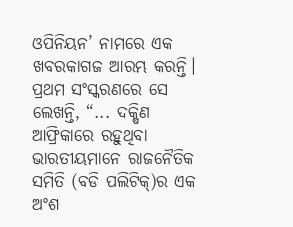ଓପିନିୟନ’ ନାମରେ ଏକ ଖବରକାଗଜ ଆରମ୍ଭ କରନ୍ତି। ପ୍ରଥମ ସଂସ୍କରଣରେ ସେ ଲେଖନ୍ତି, “... ଦକ୍ଷିଣ ଆଫ୍ରିକାରେ ରହୁଥିବା ଭାରତୀୟମାନେ ରାଜନୈତିକ ସମିତି (ବଡି ପଲିଟିକ୍‍)ର ଏକ ଅଂଶ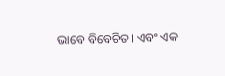ଭାବେ ବିବେଚିତ। ଏବଂ ଏକ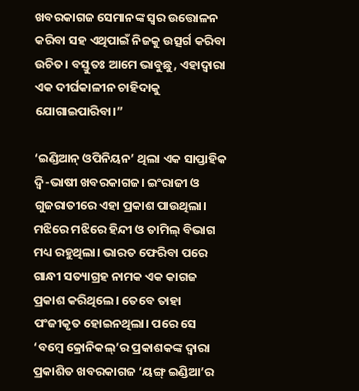ଖବରକାଗଜ ସେମାନଙ୍କ ସ୍ୱର ଉତ୍ତୋଳନ କରିବା ସହ ଏଥିପାଇଁ ନିଜକୁ ଉତ୍ସର୍ଗ କରିବା ଉଚିତ। ବସ୍ତୁତଃ ଆମେ ଭାବୁଛୁ, ଏହାଦ୍ୱାରା ଏକ ଦୀର୍ଘକାଳୀନ ଚାହିଦାକୁ ଯୋଗାଇପାରିବା।”

‘ଇଣ୍ଡିଆନ୍‍ ଓପିନିୟନ’ ଥିଲା ଏକ ସାପ୍ତାହିକ ଦ୍ୱି-ଭାଷୀ ଖବରକାଗଜ। ଇଂରାଜୀ ଓ ଗୁଜରାତୀରେ ଏହା ପ୍ରକାଶ ପାଉଥିଲା। ମଝିରେ ମଝିରେ ହିନ୍ଦୀ ଓ ତାମିଲ୍‍ ବିଭାଗ ମଧ୍ୟ ରହୁଥିଲା। ଭାରତ ଫେରିବା ପରେ ଗାନ୍ଧୀ ସତ୍ୟାଗ୍ରହ ନାମକ ଏକ କାଗଜ ପ୍ରକାଶ କରିଥିଲେ। ତେବେ ତାହା ପଂଜୀକୃତ ହୋଇନଥିଲା। ପରେ ସେ ‘ବମ୍ବେ କ୍ରୋନିକଲ୍‍’ର ପ୍ରକାଶକଙ୍କ ଦ୍ୱାରା ପ୍ରକାଶିତ ଖବରକାଗଜ ‘ୟଙ୍ଗ୍‍ ଇଣ୍ଡିଆ’ର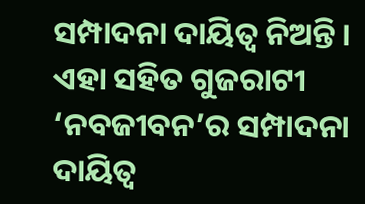ସମ୍ପାଦନା ଦାୟିତ୍ୱ ନିଅନ୍ତି। ଏହା ସହିତ ଗୁଜରାଟୀ ‘ନବଜୀବନ’ର ସମ୍ପାଦନା ଦାୟିତ୍ୱ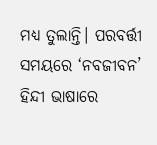ମଧ୍ୟ ତୁଲାନ୍ତି। ପରବର୍ତ୍ତୀ ସମୟରେ ‘ନବଜୀବନ’ ହିନ୍ଦୀ ଭାଷାରେ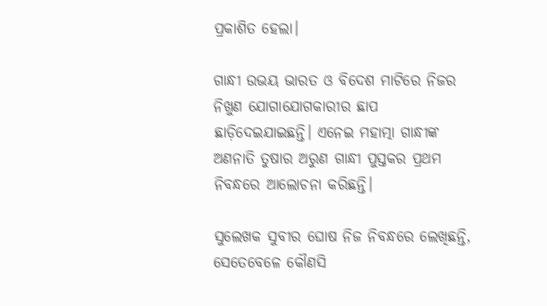ପ୍ରକାଶିତ ହେଲା।

ଗାନ୍ଧୀ ଉଭୟ ଭାରତ ଓ ବିଦେଶ ମାଟିରେ ନିଜର ନିଖୁଣ ଯୋଗାଯୋଗକାରୀର ଛାପ ଛାଡ଼ିଦେଇଯାଇଛନ୍ତି। ଏନେଇ ମହାତ୍ମା ଗାନ୍ଧୀଙ୍କ ଅଣନାତି ତୁଷାର ଅରୁଣ ଗାନ୍ଧୀ ପୁସ୍ତକର ପ୍ରଥମ ନିବନ୍ଧରେ ଆଲୋଚନା କରିଛନ୍ତି।

ସୁଲେଖକ ସୁବୀର ଘୋଷ ନିଜ ନିବନ୍ଧରେ ଲେଖିଛନ୍ତି, ସେତେବେଳେ କୌଣସି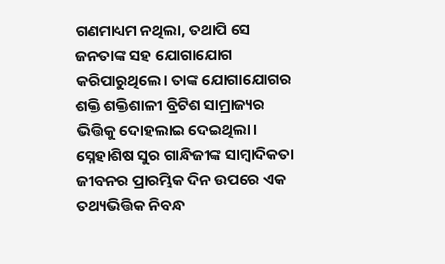ଗଣମାଧ୍ୟମ ନଥିଲା, ତଥାପି ସେ ଜନତାଙ୍କ ସହ ଯୋଗାଯୋଗ କରିପାରୁଥିଲେ। ତାଙ୍କ ଯୋଗାଯୋଗର ଶକ୍ତି ଶକ୍ତିଶାଳୀ ବ୍ରିଟିଶ ସାମ୍ରାଜ୍ୟର ଭିତ୍ତିକୁ ଦୋହଲାଇ ଦେଇଥିଲା। ସ୍ନେହାଶିଷ ସୁର ଗାନ୍ଧିଜୀଙ୍କ ସାମ୍ବାଦିକତା ଜୀବନର ପ୍ରାରମ୍ଭିକ ଦିନ ଉପରେ ଏକ ତଥ୍ୟଭିତ୍ତିକ ନିବନ୍ଧ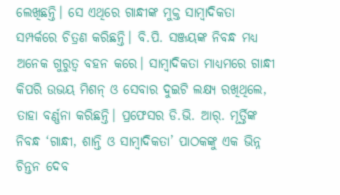ଲେଖିଛନ୍ତି। ସେ ଏଥିରେ ଗାନ୍ଧୀଙ୍କ ମୁକ୍ତ ସାମ୍ବାଦିକତା ସମ୍ପର୍କରେ ଚିତ୍ରଣ କରିଛନ୍ତି। ବି.ପି. ସଞ୍ଜୟଙ୍କ ନିବନ୍ଧ ମଧ୍ୟ ଅନେକ ଗୁରୁତ୍ୱ ବହନ କରେ। ସାମ୍ବାଦିକତା ମାଧ୍ୟମରେ ଗାନ୍ଧୀ କିପରି ଉଭୟ ମିଶନ୍‍ ଓ ସେବାର ଦୁଇଟି ଲକ୍ଷ୍ୟ ରଖିଥିଲେ, ତାହା ବର୍ଣ୍ଣନା କରିଛନ୍ତି। ପ୍ରଫେସର ଡି.ଭି. ଆର୍‍. ମୂର୍ତ୍ତିଙ୍କ ନିବନ୍ଧ ‘ଗାନ୍ଧୀ, ଶାନ୍ତି ଓ ସାମ୍ବାଦିକତା’ ପାଠକଙ୍କୁ ଏକ ଭିନ୍ନ ଚିନ୍ତନ ଦେବ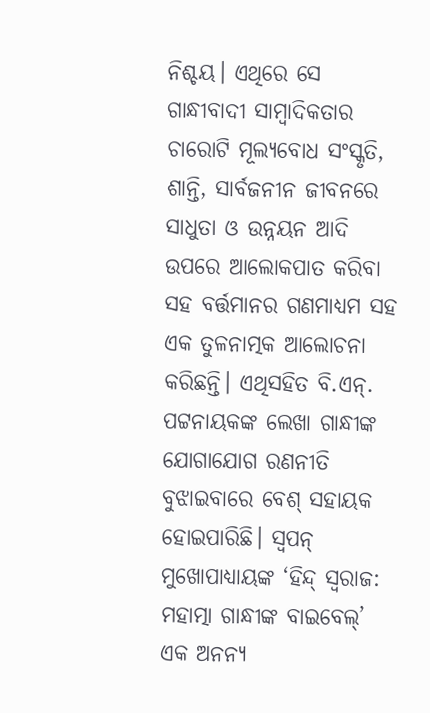ନିଶ୍ଚୟ। ଏଥିରେ ସେ ଗାନ୍ଧୀବାଦୀ ସାମ୍ବାଦିକତାର ଚାରୋଟି ମୂଲ୍ୟବୋଧ ସଂସ୍କୃତି, ଶାନ୍ତି, ସାର୍ବଜନୀନ ଜୀବନରେ ସାଧୁତା ଓ ଉନ୍ନୟନ ଆଦି ଉପରେ ଆଲୋକପାତ କରିବା ସହ ବର୍ତ୍ତମାନର ଗଣମାଧ୍ୟମ ସହ ଏକ ତୁଳନାତ୍ମକ ଆଲୋଚନା କରିଛନ୍ତି। ଏଥିସହିତ ବି.ଏନ୍‍. ପଟ୍ଟନାୟକଙ୍କ ଲେଖା ଗାନ୍ଧୀଙ୍କ ଯୋଗାଯୋଗ ରଣନୀତି ବୁଝାଇବାରେ ବେଶ୍‍ ସହାୟକ ହୋଇପାରିଛି। ସ୍ୱପନ୍‍ ମୁଖୋପାଧ୍ୟାୟଙ୍କ ‘ହିନ୍ଦ୍‍ ସ୍ୱରାଜ: ମହାତ୍ମା ଗାନ୍ଧୀଙ୍କ ବାଇବେଲ୍‍’ ଏକ ଅନନ୍ୟ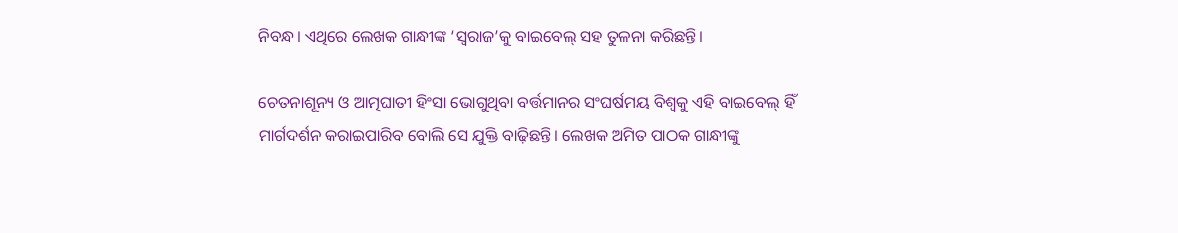ନିବନ୍ଧ। ଏଥିରେ ଲେଖକ ଗାନ୍ଧୀଙ୍କ ‘ସ୍ୱରାଜ’କୁ ବାଇବେଲ୍‍ ସହ ତୁଳନା କରିଛନ୍ତି।

ଚେତନାଶୂନ୍ୟ ଓ ଆତ୍ମଘାତୀ ହିଂସା ଭୋଗୁଥିବା ବର୍ତ୍ତମାନର ସଂଘର୍ଷମୟ ବିଶ୍ୱକୁ ଏହି ବାଇବେଲ୍‍ ହିଁ ମାର୍ଗଦର୍ଶନ କରାଇପାରିବ ବୋଲି ସେ ଯୁକ୍ତି ବାଢ଼ିଛନ୍ତି। ଲେଖକ ଅମିତ ପାଠକ ଗାନ୍ଧୀଙ୍କୁ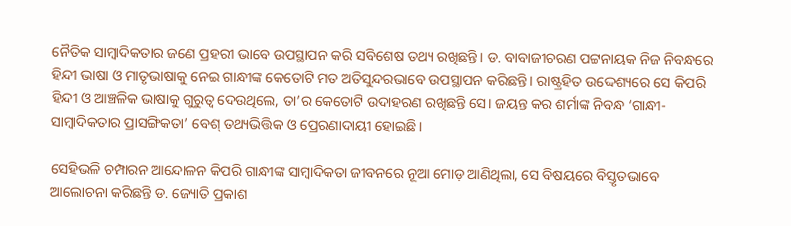ନୈତିକ ସାମ୍ବାଦିକତାର ଜଣେ ପ୍ରହରୀ ଭାବେ ଉପସ୍ଥାପନ କରି ସବିଶେଷ ତଥ୍ୟ ରଖିଛନ୍ତି। ଡ. ବାବାଜୀଚରଣ ପଟ୍ଟନାୟକ ନିଜ ନିବନ୍ଧରେ ହିନ୍ଦୀ ଭାଷା ଓ ମାତୃଭାଷାକୁ ନେଇ ଗାନ୍ଧୀଙ୍କ କେତୋଟି ମତ ଅତିସୁନ୍ଦରଭାବେ ଉପସ୍ଥାପନ କରିଛନ୍ତି। ରାଷ୍ଟ୍ରହିତ ଉଦ୍ଦେଶ୍ୟରେ ସେ କିପରି ହିନ୍ଦୀ ଓ ଆଞ୍ଚଳିକ ଭାଷାକୁ ଗୁରୁତ୍ୱ ଦେଉଥିଲେ, ତା’ର କେତୋଟି ଉଦାହରଣ ରଖିଛନ୍ତି ସେ। ଜୟନ୍ତ କର ଶର୍ମାଙ୍କ ନିବନ୍ଧ ‘ଗାନ୍ଧୀ-ସାମ୍ବାଦିକତାର ପ୍ରାସଙ୍ଗିକତା’ ବେଶ୍‍ ତଥ୍ୟଭିତ୍ତିକ ଓ ପ୍ରେରଣାଦାୟୀ ହୋଇଛି।

ସେହିଭଳି ଚମ୍ପାରନ ଆନ୍ଦୋଳନ କିପରି ଗାନ୍ଧୀଙ୍କ ସାମ୍ବାଦିକତା ଜୀବନରେ ନୂଆ ମୋଡ଼ ଆଣିଥିଲା, ସେ ବିଷୟରେ ବିସ୍ତୃତଭାବେ ଆଲୋଚନା କରିଛନ୍ତି ଡ. ଜ୍ୟୋତି ପ୍ରକାଶ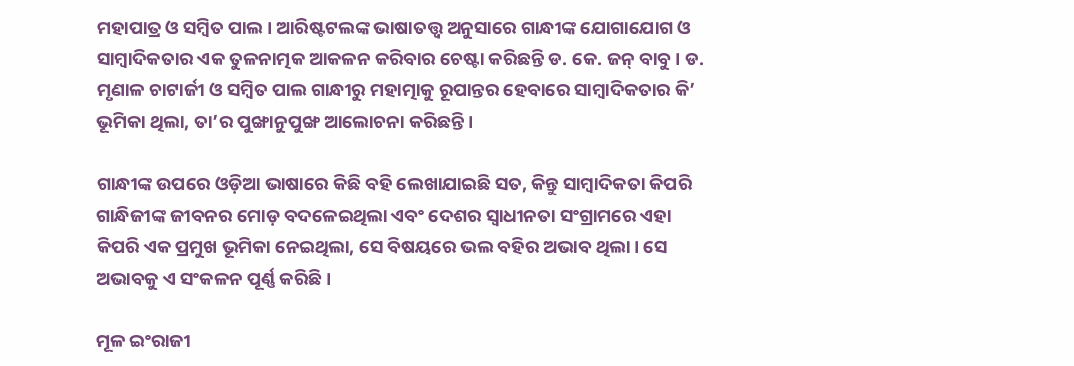ମହାପାତ୍ର ଓ ସମ୍ବିତ ପାଲ। ଆରିଷ୍ଟଟଲଙ୍କ ଭାଷାତତ୍ତ୍ୱ ଅନୁସାରେ ଗାନ୍ଧୀଙ୍କ ଯୋଗାଯୋଗ ଓ ସାମ୍ବାଦିକତାର ଏକ ତୁଳନାତ୍ମକ ଆକଳନ କରିବାର ଚେଷ୍ଟା କରିଛନ୍ତି ଡ. କେ. ଜନ୍‍ ବାବୁ। ଡ. ମୃଣାଳ ଚାଟାର୍ଜୀ ଓ ସମ୍ବିତ ପାଲ ଗାନ୍ଧୀରୁ ମହାତ୍ମାକୁ ରୂପାନ୍ତର ହେବାରେ ସାମ୍ବାଦିକତାର କି’ ଭୂମିକା ଥିଲା, ତା’ର ପୁଙ୍ଖାନୁପୁଙ୍ଖ ଆଲୋଚନା କରିଛନ୍ତି।

ଗାନ୍ଧୀଙ୍କ ଉପରେ ଓଡ଼ିଆ ଭାଷାରେ କିଛି ବହି ଲେଖାଯାଇଛି ସତ, କିନ୍ତୁ ସାମ୍ବାଦିକତା କିପରି ଗାନ୍ଧିଜୀଙ୍କ ଜୀବନର ମୋଡ଼ ବଦଳେଇଥିଲା ଏବଂ ଦେଶର ସ୍ୱାଧୀନତା ସଂଗ୍ରାମରେ ଏହା କିପରି ଏକ ପ୍ରମୁଖ ଭୂମିକା ନେଇଥିଲା, ସେ ବିଷୟରେ ଭଲ ବହିର ଅଭାବ ଥିଲା। ସେ ଅଭାବକୁ ଏ ସଂକଳନ ପୂର୍ଣ୍ଣ କରିଛି।

ମୂଳ ଇଂରାଜୀ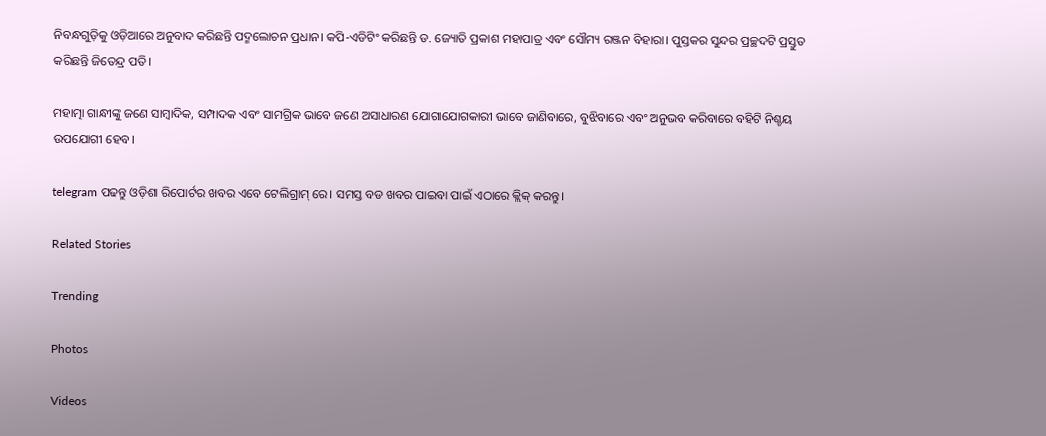ନିବନ୍ଧଗୁଡ଼ିକୁ ଓଡ଼ିଆରେ ଅନୁବାଦ କରିଛନ୍ତି ପଦ୍ମଲୋଚନ ପ୍ରଧାନ। କପି-ଏଡିଟିଂ କରିଛନ୍ତି ଡ. ଜ୍ୟୋତି ପ୍ରକାଶ ମହାପାତ୍ର ଏବଂ ସୌମ୍ୟ ରଞ୍ଜନ ବିହାରା। ପୁସ୍ତକର ସୁନ୍ଦର ପ୍ରଚ୍ଛଦଟି ପ୍ରସ୍ତୁତ କରିଛନ୍ତି ଜିତେନ୍ଦ୍ର ପତି।

ମହାତ୍ମା ଗାନ୍ଧୀଙ୍କୁ ଜଣେ ସାମ୍ବାଦିକ, ସମ୍ପାଦକ ଏବଂ ସାମଗ୍ରିକ ଭାବେ ଜଣେ ଅସାଧାରଣ ଯୋଗାଯୋଗକାରୀ ଭାବେ ଜାଣିବାରେ, ବୁଝିବାରେ ଏବଂ ଅନୁଭବ କରିବାରେ ବହିଟି ନିଶ୍ଚୟ ଉପଯୋଗୀ ହେବ।

telegram ପଢନ୍ତୁ ଓଡ଼ିଶା ରିପୋର୍ଟର ଖବର ଏବେ ଟେଲିଗ୍ରାମ୍ ରେ। ସମସ୍ତ ବଡ ଖବର ପାଇବା ପାଇଁ ଏଠାରେ କ୍ଲିକ୍ କରନ୍ତୁ।

Related Stories

Trending

Photos

Videos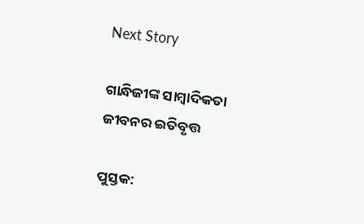Next Story

ଗାନ୍ଧିଜୀଙ୍କ ସାମ୍ବାଦିକତା ଜୀବନର ଇତିବୃତ୍ତ

ପୁସ୍ତକ: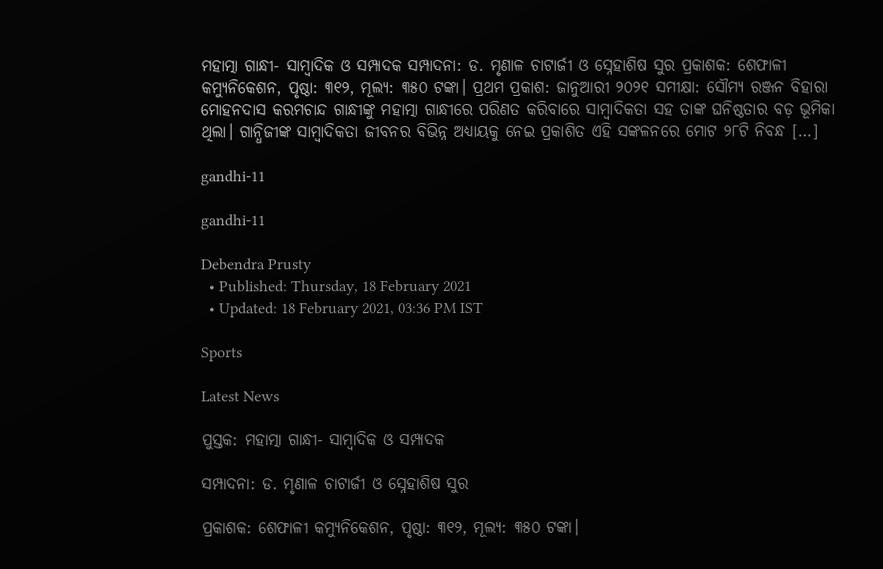ମହାତ୍ମା ଗାନ୍ଧୀ- ସାମ୍ବାଦିକ ଓ ସମ୍ପାଦକ ସମ୍ପାଦନା: ଡ. ମୃଣାଳ ଚାଟାର୍ଜୀ ଓ ସ୍ନେହାଶିଷ ସୁର ପ୍ରକାଶକ: ଶେଫାଳୀ କମ୍ୟୁନିକେଶନ, ପୃଷ୍ଠା: ୩୧୨, ମୂଲ୍ୟ: ୩୫୦ ଟଙ୍କା। ପ୍ରଥମ ପ୍ରକାଶ: ଜାନୁଆରୀ ୨୦୨୧ ସମୀକ୍ଷା: ସୌମ୍ୟ ରଞ୍ଜନ ବିହାରା ମୋହନଦାସ କରମଚାନ୍ଦ ଗାନ୍ଧୀଙ୍କୁ ମହାତ୍ମା ଗାନ୍ଧୀରେ ପରିଣତ କରିବାରେ ସାମ୍ବାଦିକତା ସହ ତାଙ୍କ ଘନିଷ୍ଠତାର ବଡ଼ ଭୂମିକା ଥିଲା। ଗାନ୍ଧିଜୀଙ୍କ ସାମ୍ବାଦିକତା ଜୀବନର ବିଭିନ୍ନ ଅଧ୍ୟାୟକୁ ନେଇ ପ୍ରକାଶିତ ଏହି ସଙ୍କଳନରେ ମୋଟ ୨୮ଟି ନିବନ୍ଧ […]

gandhi-11

gandhi-11

Debendra Prusty
  • Published: Thursday, 18 February 2021
  • Updated: 18 February 2021, 03:36 PM IST

Sports

Latest News

ପୁସ୍ତକ: ମହାତ୍ମା ଗାନ୍ଧୀ- ସାମ୍ବାଦିକ ଓ ସମ୍ପାଦକ

ସମ୍ପାଦନା: ଡ. ମୃଣାଳ ଚାଟାର୍ଜୀ ଓ ସ୍ନେହାଶିଷ ସୁର

ପ୍ରକାଶକ: ଶେଫାଳୀ କମ୍ୟୁନିକେଶନ, ପୃଷ୍ଠା: ୩୧୨, ମୂଲ୍ୟ: ୩୫୦ ଟଙ୍କା।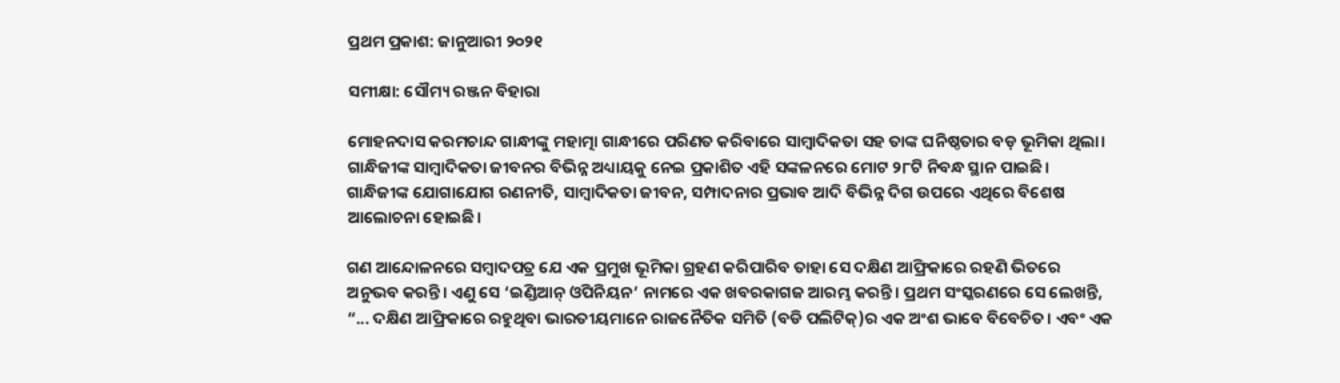ପ୍ରଥମ ପ୍ରକାଶ: ଜାନୁଆରୀ ୨୦୨୧

ସମୀକ୍ଷା: ସୌମ୍ୟ ରଞ୍ଜନ ବିହାରା

ମୋହନଦାସ କରମଚାନ୍ଦ ଗାନ୍ଧୀଙ୍କୁ ମହାତ୍ମା ଗାନ୍ଧୀରେ ପରିଣତ କରିବାରେ ସାମ୍ବାଦିକତା ସହ ତାଙ୍କ ଘନିଷ୍ଠତାର ବଡ଼ ଭୂମିକା ଥିଲା। ଗାନ୍ଧିଜୀଙ୍କ ସାମ୍ବାଦିକତା ଜୀବନର ବିଭିନ୍ନ ଅଧ୍ୟାୟକୁ ନେଇ ପ୍ରକାଶିତ ଏହି ସଙ୍କଳନରେ ମୋଟ ୨୮ଟି ନିବନ୍ଧ ସ୍ଥାନ ପାଇଛି। ଗାନ୍ଧିଜୀଙ୍କ ଯୋଗାଯୋଗ ରଣନୀତି, ସାମ୍ବାଦିକତା ଜୀବନ, ସମ୍ପାଦନାର ପ୍ରଭାବ ଆଦି ବିଭିନ୍ନ ଦିଗ ଉପରେ ଏଥିରେ ବିଶେଷ ଆଲୋଚନା ହୋଇଛି।

ଗଣ ଆନ୍ଦୋଳନରେ ସମ୍ବାଦପତ୍ର ଯେ ଏକ ପ୍ରମୁଖ ଭୂମିକା ଗ୍ରହଣ କରିପାରିବ ତାହା ସେ ଦକ୍ଷିଣ ଆଫ୍ରିକାରେ ରହଣି ଭିତରେ ଅନୁଭବ କରନ୍ତି। ଏଣୁ ସେ ‘ଇଣ୍ଡିଆନ୍‍ ଓପିନିୟନ’ ନାମରେ ଏକ ଖବରକାଗଜ ଆରମ୍ଭ କରନ୍ତି। ପ୍ରଥମ ସଂସ୍କରଣରେ ସେ ଲେଖନ୍ତି, “... ଦକ୍ଷିଣ ଆଫ୍ରିକାରେ ରହୁଥିବା ଭାରତୀୟମାନେ ରାଜନୈତିକ ସମିତି (ବଡି ପଲିଟିକ୍‍)ର ଏକ ଅଂଶ ଭାବେ ବିବେଚିତ। ଏବଂ ଏକ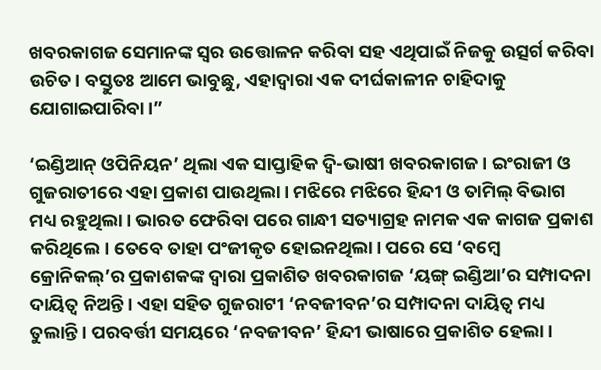ଖବରକାଗଜ ସେମାନଙ୍କ ସ୍ୱର ଉତ୍ତୋଳନ କରିବା ସହ ଏଥିପାଇଁ ନିଜକୁ ଉତ୍ସର୍ଗ କରିବା ଉଚିତ। ବସ୍ତୁତଃ ଆମେ ଭାବୁଛୁ, ଏହାଦ୍ୱାରା ଏକ ଦୀର୍ଘକାଳୀନ ଚାହିଦାକୁ ଯୋଗାଇପାରିବା।”

‘ଇଣ୍ଡିଆନ୍‍ ଓପିନିୟନ’ ଥିଲା ଏକ ସାପ୍ତାହିକ ଦ୍ୱି-ଭାଷୀ ଖବରକାଗଜ। ଇଂରାଜୀ ଓ ଗୁଜରାତୀରେ ଏହା ପ୍ରକାଶ ପାଉଥିଲା। ମଝିରେ ମଝିରେ ହିନ୍ଦୀ ଓ ତାମିଲ୍‍ ବିଭାଗ ମଧ୍ୟ ରହୁଥିଲା। ଭାରତ ଫେରିବା ପରେ ଗାନ୍ଧୀ ସତ୍ୟାଗ୍ରହ ନାମକ ଏକ କାଗଜ ପ୍ରକାଶ କରିଥିଲେ। ତେବେ ତାହା ପଂଜୀକୃତ ହୋଇନଥିଲା। ପରେ ସେ ‘ବମ୍ବେ କ୍ରୋନିକଲ୍‍’ର ପ୍ରକାଶକଙ୍କ ଦ୍ୱାରା ପ୍ରକାଶିତ ଖବରକାଗଜ ‘ୟଙ୍ଗ୍‍ ଇଣ୍ଡିଆ’ର ସମ୍ପାଦନା ଦାୟିତ୍ୱ ନିଅନ୍ତି। ଏହା ସହିତ ଗୁଜରାଟୀ ‘ନବଜୀବନ’ର ସମ୍ପାଦନା ଦାୟିତ୍ୱ ମଧ୍ୟ ତୁଲାନ୍ତି। ପରବର୍ତ୍ତୀ ସମୟରେ ‘ନବଜୀବନ’ ହିନ୍ଦୀ ଭାଷାରେ ପ୍ରକାଶିତ ହେଲା।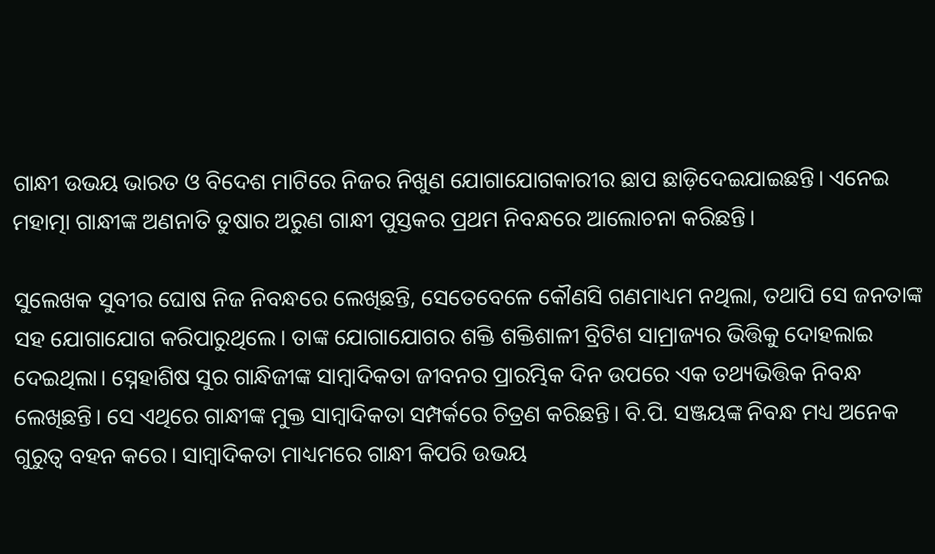ଗାନ୍ଧୀ ଉଭୟ ଭାରତ ଓ ବିଦେଶ ମାଟିରେ ନିଜର ନିଖୁଣ ଯୋଗାଯୋଗକାରୀର ଛାପ ଛାଡ଼ିଦେଇଯାଇଛନ୍ତି। ଏନେଇ ମହାତ୍ମା ଗାନ୍ଧୀଙ୍କ ଅଣନାତି ତୁଷାର ଅରୁଣ ଗାନ୍ଧୀ ପୁସ୍ତକର ପ୍ରଥମ ନିବନ୍ଧରେ ଆଲୋଚନା କରିଛନ୍ତି।

ସୁଲେଖକ ସୁବୀର ଘୋଷ ନିଜ ନିବନ୍ଧରେ ଲେଖିଛନ୍ତି, ସେତେବେଳେ କୌଣସି ଗଣମାଧ୍ୟମ ନଥିଲା, ତଥାପି ସେ ଜନତାଙ୍କ ସହ ଯୋଗାଯୋଗ କରିପାରୁଥିଲେ। ତାଙ୍କ ଯୋଗାଯୋଗର ଶକ୍ତି ଶକ୍ତିଶାଳୀ ବ୍ରିଟିଶ ସାମ୍ରାଜ୍ୟର ଭିତ୍ତିକୁ ଦୋହଲାଇ ଦେଇଥିଲା। ସ୍ନେହାଶିଷ ସୁର ଗାନ୍ଧିଜୀଙ୍କ ସାମ୍ବାଦିକତା ଜୀବନର ପ୍ରାରମ୍ଭିକ ଦିନ ଉପରେ ଏକ ତଥ୍ୟଭିତ୍ତିକ ନିବନ୍ଧ ଲେଖିଛନ୍ତି। ସେ ଏଥିରେ ଗାନ୍ଧୀଙ୍କ ମୁକ୍ତ ସାମ୍ବାଦିକତା ସମ୍ପର୍କରେ ଚିତ୍ରଣ କରିଛନ୍ତି। ବି.ପି. ସଞ୍ଜୟଙ୍କ ନିବନ୍ଧ ମଧ୍ୟ ଅନେକ ଗୁରୁତ୍ୱ ବହନ କରେ। ସାମ୍ବାଦିକତା ମାଧ୍ୟମରେ ଗାନ୍ଧୀ କିପରି ଉଭୟ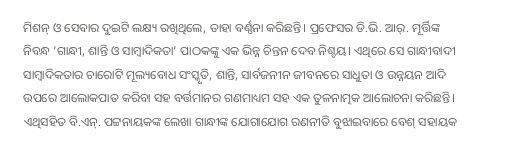ମିଶନ୍‍ ଓ ସେବାର ଦୁଇଟି ଲକ୍ଷ୍ୟ ରଖିଥିଲେ, ତାହା ବର୍ଣ୍ଣନା କରିଛନ୍ତି। ପ୍ରଫେସର ଡି.ଭି. ଆର୍‍. ମୂର୍ତ୍ତିଙ୍କ ନିବନ୍ଧ ‘ଗାନ୍ଧୀ, ଶାନ୍ତି ଓ ସାମ୍ବାଦିକତା’ ପାଠକଙ୍କୁ ଏକ ଭିନ୍ନ ଚିନ୍ତନ ଦେବ ନିଶ୍ଚୟ। ଏଥିରେ ସେ ଗାନ୍ଧୀବାଦୀ ସାମ୍ବାଦିକତାର ଚାରୋଟି ମୂଲ୍ୟବୋଧ ସଂସ୍କୃତି, ଶାନ୍ତି, ସାର୍ବଜନୀନ ଜୀବନରେ ସାଧୁତା ଓ ଉନ୍ନୟନ ଆଦି ଉପରେ ଆଲୋକପାତ କରିବା ସହ ବର୍ତ୍ତମାନର ଗଣମାଧ୍ୟମ ସହ ଏକ ତୁଳନାତ୍ମକ ଆଲୋଚନା କରିଛନ୍ତି। ଏଥିସହିତ ବି.ଏନ୍‍. ପଟ୍ଟନାୟକଙ୍କ ଲେଖା ଗାନ୍ଧୀଙ୍କ ଯୋଗାଯୋଗ ରଣନୀତି ବୁଝାଇବାରେ ବେଶ୍‍ ସହାୟକ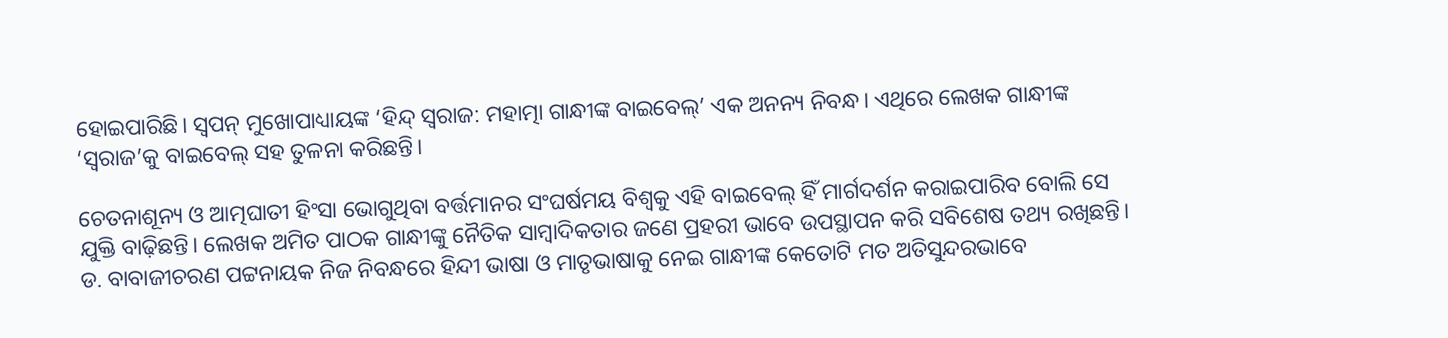ହୋଇପାରିଛି। ସ୍ୱପନ୍‍ ମୁଖୋପାଧ୍ୟାୟଙ୍କ ‘ହିନ୍ଦ୍‍ ସ୍ୱରାଜ: ମହାତ୍ମା ଗାନ୍ଧୀଙ୍କ ବାଇବେଲ୍‍’ ଏକ ଅନନ୍ୟ ନିବନ୍ଧ। ଏଥିରେ ଲେଖକ ଗାନ୍ଧୀଙ୍କ ‘ସ୍ୱରାଜ’କୁ ବାଇବେଲ୍‍ ସହ ତୁଳନା କରିଛନ୍ତି।

ଚେତନାଶୂନ୍ୟ ଓ ଆତ୍ମଘାତୀ ହିଂସା ଭୋଗୁଥିବା ବର୍ତ୍ତମାନର ସଂଘର୍ଷମୟ ବିଶ୍ୱକୁ ଏହି ବାଇବେଲ୍‍ ହିଁ ମାର୍ଗଦର୍ଶନ କରାଇପାରିବ ବୋଲି ସେ ଯୁକ୍ତି ବାଢ଼ିଛନ୍ତି। ଲେଖକ ଅମିତ ପାଠକ ଗାନ୍ଧୀଙ୍କୁ ନୈତିକ ସାମ୍ବାଦିକତାର ଜଣେ ପ୍ରହରୀ ଭାବେ ଉପସ୍ଥାପନ କରି ସବିଶେଷ ତଥ୍ୟ ରଖିଛନ୍ତି। ଡ. ବାବାଜୀଚରଣ ପଟ୍ଟନାୟକ ନିଜ ନିବନ୍ଧରେ ହିନ୍ଦୀ ଭାଷା ଓ ମାତୃଭାଷାକୁ ନେଇ ଗାନ୍ଧୀଙ୍କ କେତୋଟି ମତ ଅତିସୁନ୍ଦରଭାବେ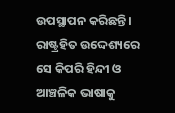ଉପସ୍ଥାପନ କରିଛନ୍ତି। ରାଷ୍ଟ୍ରହିତ ଉଦ୍ଦେଶ୍ୟରେ ସେ କିପରି ହିନ୍ଦୀ ଓ ଆଞ୍ଚଳିକ ଭାଷାକୁ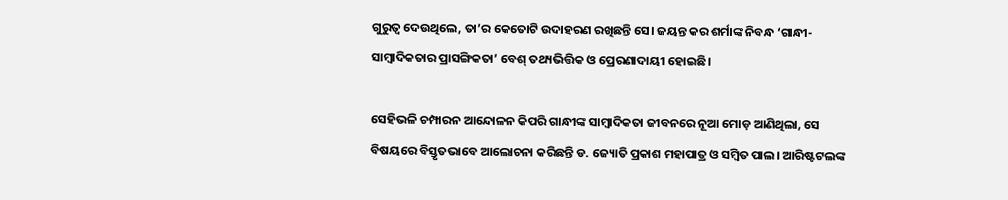ଗୁରୁତ୍ୱ ଦେଉଥିଲେ, ତା’ର କେତୋଟି ଉଦାହରଣ ରଖିଛନ୍ତି ସେ। ଜୟନ୍ତ କର ଶର୍ମାଙ୍କ ନିବନ୍ଧ ‘ଗାନ୍ଧୀ-ସାମ୍ବାଦିକତାର ପ୍ରାସଙ୍ଗିକତା’ ବେଶ୍‍ ତଥ୍ୟଭିତ୍ତିକ ଓ ପ୍ରେରଣାଦାୟୀ ହୋଇଛି।

ସେହିଭଳି ଚମ୍ପାରନ ଆନ୍ଦୋଳନ କିପରି ଗାନ୍ଧୀଙ୍କ ସାମ୍ବାଦିକତା ଜୀବନରେ ନୂଆ ମୋଡ଼ ଆଣିଥିଲା, ସେ ବିଷୟରେ ବିସ୍ତୃତଭାବେ ଆଲୋଚନା କରିଛନ୍ତି ଡ. ଜ୍ୟୋତି ପ୍ରକାଶ ମହାପାତ୍ର ଓ ସମ୍ବିତ ପାଲ। ଆରିଷ୍ଟଟଲଙ୍କ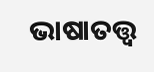ଭାଷାତତ୍ତ୍ୱ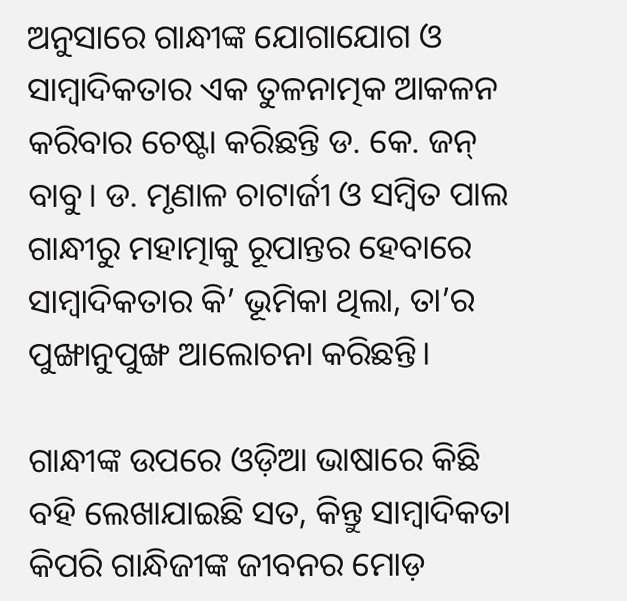ଅନୁସାରେ ଗାନ୍ଧୀଙ୍କ ଯୋଗାଯୋଗ ଓ ସାମ୍ବାଦିକତାର ଏକ ତୁଳନାତ୍ମକ ଆକଳନ କରିବାର ଚେଷ୍ଟା କରିଛନ୍ତି ଡ. କେ. ଜନ୍‍ ବାବୁ। ଡ. ମୃଣାଳ ଚାଟାର୍ଜୀ ଓ ସମ୍ବିତ ପାଲ ଗାନ୍ଧୀରୁ ମହାତ୍ମାକୁ ରୂପାନ୍ତର ହେବାରେ ସାମ୍ବାଦିକତାର କି’ ଭୂମିକା ଥିଲା, ତା’ର ପୁଙ୍ଖାନୁପୁଙ୍ଖ ଆଲୋଚନା କରିଛନ୍ତି।

ଗାନ୍ଧୀଙ୍କ ଉପରେ ଓଡ଼ିଆ ଭାଷାରେ କିଛି ବହି ଲେଖାଯାଇଛି ସତ, କିନ୍ତୁ ସାମ୍ବାଦିକତା କିପରି ଗାନ୍ଧିଜୀଙ୍କ ଜୀବନର ମୋଡ଼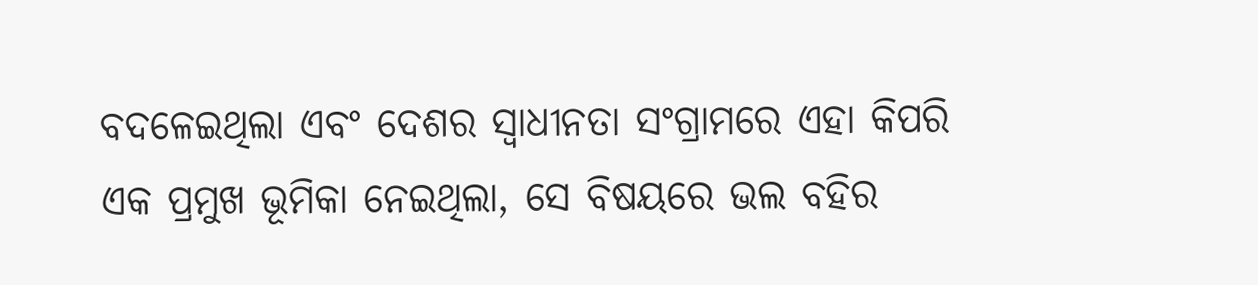ବଦଳେଇଥିଲା ଏବଂ ଦେଶର ସ୍ୱାଧୀନତା ସଂଗ୍ରାମରେ ଏହା କିପରି ଏକ ପ୍ରମୁଖ ଭୂମିକା ନେଇଥିଲା, ସେ ବିଷୟରେ ଭଲ ବହିର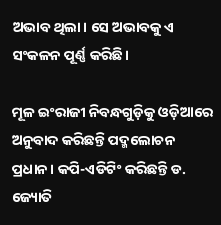ଅଭାବ ଥିଲା। ସେ ଅଭାବକୁ ଏ ସଂକଳନ ପୂର୍ଣ୍ଣ କରିଛି।

ମୂଳ ଇଂରାଜୀ ନିବନ୍ଧଗୁଡ଼ିକୁ ଓଡ଼ିଆରେ ଅନୁବାଦ କରିଛନ୍ତି ପଦ୍ମଲୋଚନ ପ୍ରଧାନ। କପି-ଏଡିଟିଂ କରିଛନ୍ତି ଡ. ଜ୍ୟୋତି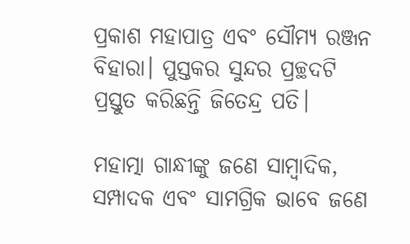ପ୍ରକାଶ ମହାପାତ୍ର ଏବଂ ସୌମ୍ୟ ରଞ୍ଜନ ବିହାରା। ପୁସ୍ତକର ସୁନ୍ଦର ପ୍ରଚ୍ଛଦଟି ପ୍ରସ୍ତୁତ କରିଛନ୍ତି ଜିତେନ୍ଦ୍ର ପତି।

ମହାତ୍ମା ଗାନ୍ଧୀଙ୍କୁ ଜଣେ ସାମ୍ବାଦିକ, ସମ୍ପାଦକ ଏବଂ ସାମଗ୍ରିକ ଭାବେ ଜଣେ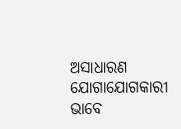ଅସାଧାରଣ ଯୋଗାଯୋଗକାରୀ ଭାବେ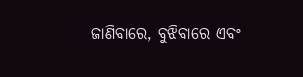ଜାଣିବାରେ, ବୁଝିବାରେ ଏବଂ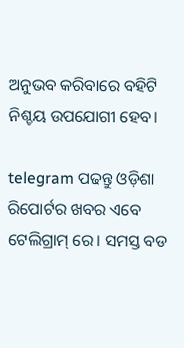ଅନୁଭବ କରିବାରେ ବହିଟି ନିଶ୍ଚୟ ଉପଯୋଗୀ ହେବ।

telegram ପଢନ୍ତୁ ଓଡ଼ିଶା ରିପୋର୍ଟର ଖବର ଏବେ ଟେଲିଗ୍ରାମ୍ ରେ। ସମସ୍ତ ବଡ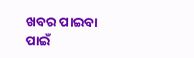ଖବର ପାଇବା ପାଇଁ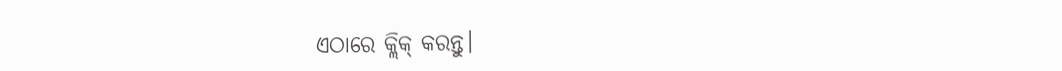ଏଠାରେ କ୍ଲିକ୍ କରନ୍ତୁ।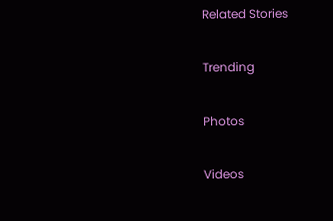Related Stories

Trending

Photos

Videos